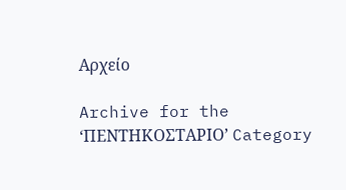Αρχείο

Archive for the ‘ΠΕΝΤΗΚΟΣΤΑΡΙΟ’ Category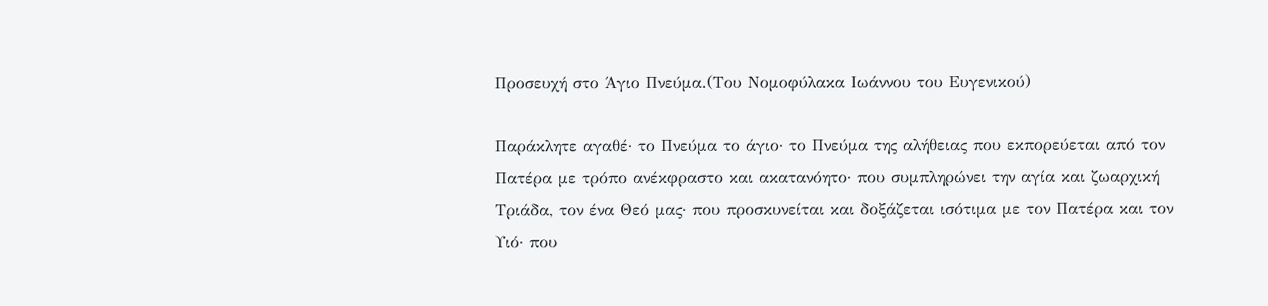Προσευχή στο Άγιο Πνεύμα.(Του Νομοφύλακα Ιωάννου του Ευγενικού)

Παράκλητε αγαθέ· το Πνεύμα το άγιο· το Πνεύμα της αλήθειας που εκπορεύεται από τον Πατέρα με τρόπο ανέκφραστο και ακατανόητο· που συμπληρώνει την αγία και ζωαρχική Τριάδα, τον ένα Θεό μας· που προσκυνείται και δοξάζεται ισότιμα με τον Πατέρα και τον Υιό· που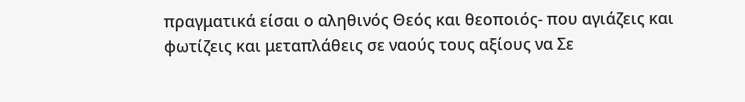πραγματικά είσαι ο αληθινός Θεός και θεοποιός- που αγιάζεις και φωτίζεις και μεταπλάθεις σε ναούς τους αξίους να Σε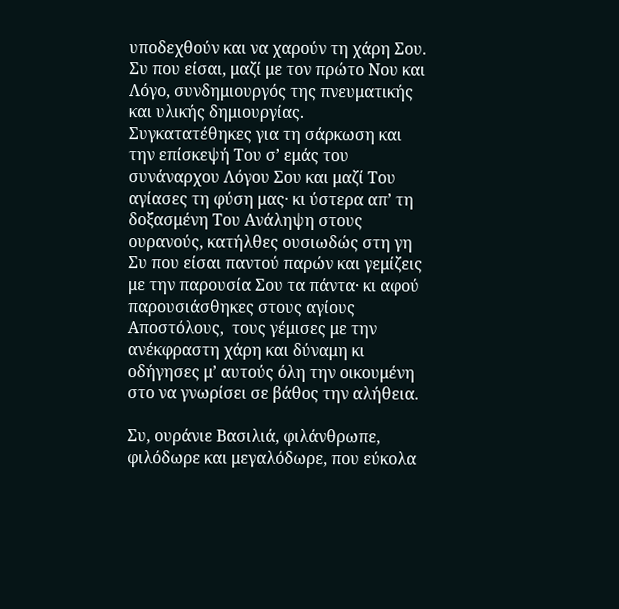υποδεχθούν και να χαρούν τη χάρη Σου. Συ που είσαι, μαζί με τον πρώτο Νου και Λόγο, συνδημιουργός της πνευματικής και υλικής δημιουργίας. Συγκατατέθηκες για τη σάρκωση και την επίσκεψή Του σ’ εμάς του συνάναρχου Λόγου Σου και μαζί Του αγίασες τη φύση μας· κι ύστερα απ’ τη δοξασμένη Του Ανάληψη στους ουρανούς, κατήλθες ουσιωδώς στη γη Συ που είσαι παντού παρών και γεμίζεις με την παρουσία Σου τα πάντα· κι αφού παρουσιάσθηκες στους αγίους Αποστόλους,  τους γέμισες με την ανέκφραστη χάρη και δύναμη κι οδήγησες μ’ αυτούς όλη την οικουμένη στο να γνωρίσει σε βάθος την αλήθεια.

Συ, ουράνιε Βασιλιά, φιλάνθρωπε, φιλόδωρε και μεγαλόδωρε, που εύκολα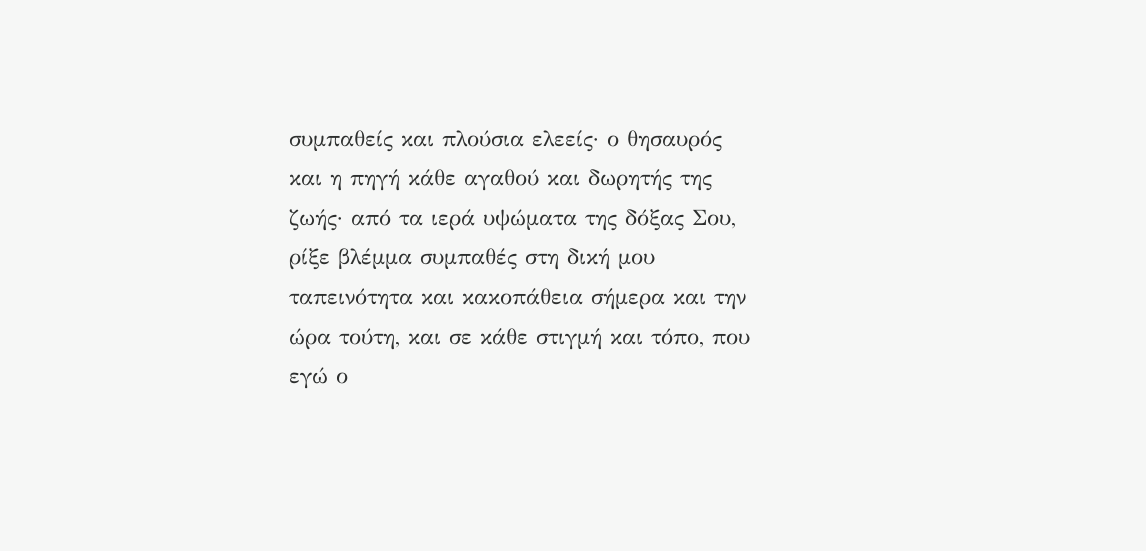συμπαθείς και πλούσια ελεείς· ο θησαυρός και η πηγή κάθε αγαθού και δωρητής της ζωής· από τα ιερά υψώματα της δόξας Σου, ρίξε βλέμμα συμπαθές στη δική μου ταπεινότητα και κακοπάθεια σήμερα και την ώρα τούτη, και σε κάθε στιγμή και τόπο, που εγώ ο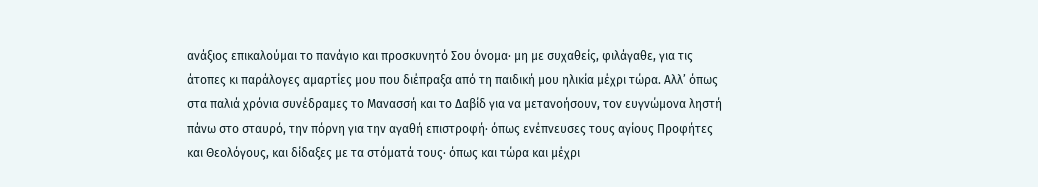ανάξιος επικαλούμαι το πανάγιο και προσκυνητό Σου όνομα· μη με συχαθείς, φιλάγαθε, για τις άτοπες κι παράλογες αμαρτίες μου που διέπραξα από τη παιδική μου ηλικία μέχρι τώρα. Αλλ’ όπως στα παλιά χρόνια συνέδραμες το Μανασσή και το Δαβίδ για να μετανοήσουν, τον ευγνώμονα ληστή πάνω στο σταυρό, την πόρνη για την αγαθή επιστροφή· όπως ενέπνευσες τους αγίους Προφήτες και Θεολόγους, και δίδαξες με τα στόματά τους· όπως και τώρα και μέχρι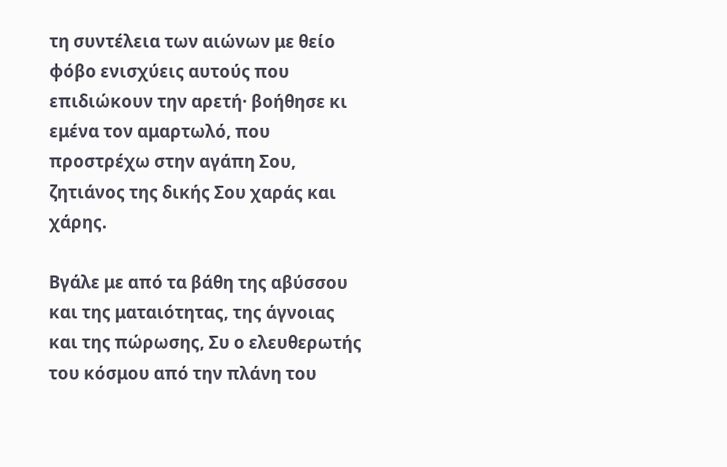τη συντέλεια των αιώνων με θείο φόβο ενισχύεις αυτούς που επιδιώκουν την αρετή· βοήθησε κι εμένα τον αμαρτωλό, που προστρέχω στην αγάπη Σου, ζητιάνος της δικής Σου χαράς και χάρης.

Βγάλε με από τα βάθη της αβύσσου και της ματαιότητας, της άγνοιας και της πώρωσης, Συ ο ελευθερωτής του κόσμου από την πλάνη του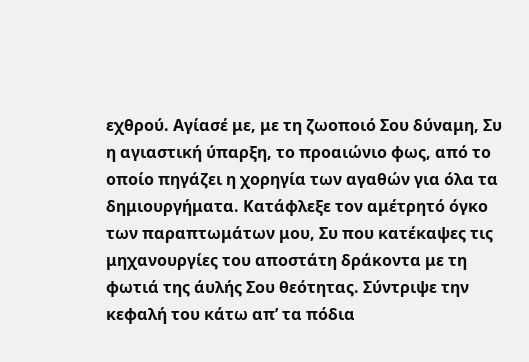εχθρού. Αγίασέ με, με τη ζωοποιό Σου δύναμη, Συ η αγιαστική ύπαρξη, το προαιώνιο φως, από το οποίο πηγάζει η χορηγία των αγαθών για όλα τα δημιουργήματα. Κατάφλεξε τον αμέτρητό όγκο των παραπτωμάτων μου, Συ που κατέκαψες τις μηχανουργίες του αποστάτη δράκοντα με τη φωτιά της άυλής Σου θεότητας. Σύντριψε την κεφαλή του κάτω απ’ τα πόδια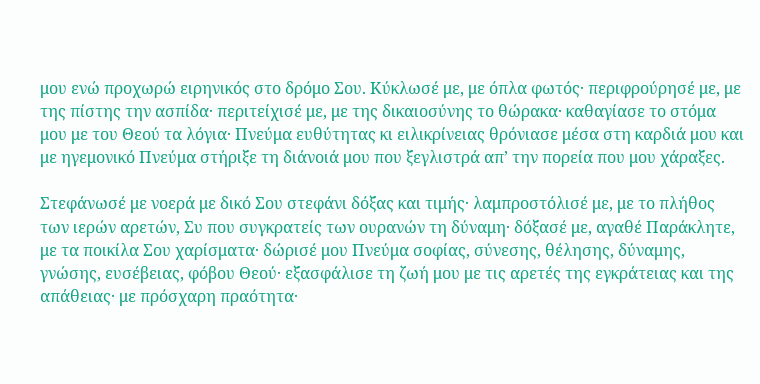μου ενώ προχωρώ ειρηνικός στο δρόμο Σου. Κύκλωσέ με, με όπλα φωτός· περιφρούρησέ με, με της πίστης την ασπίδα· περιτείχισέ με, με της δικαιοσύνης το θώρακα· καθαγίασε το στόμα μου με του Θεού τα λόγια· Πνεύμα ευθύτητας κι ειλικρίνειας θρόνιασε μέσα στη καρδιά μου και με ηγεμονικό Πνεύμα στήριξε τη διάνοιά μου που ξεγλιστρά απ’ την πορεία που μου χάραξες.

Στεφάνωσέ με νοερά με δικό Σου στεφάνι δόξας και τιμής· λαμπροστόλισέ με, με το πλήθος των ιερών αρετών, Συ που συγκρατείς των ουρανών τη δύναμη· δόξασέ με, αγαθέ Παράκλητε, με τα ποικίλα Σου χαρίσματα· δώρισέ μου Πνεύμα σοφίας, σύνεσης, θέλησης, δύναμης, γνώσης, ευσέβειας, φόβου Θεού· εξασφάλισε τη ζωή μου με τις αρετές της εγκράτειας και της απάθειας· με πρόσχαρη πραότητα·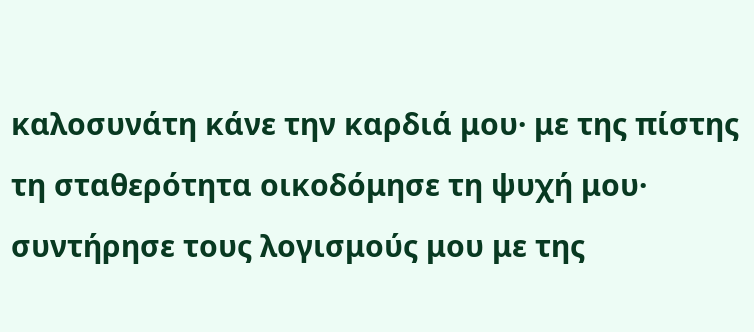καλοσυνάτη κάνε την καρδιά μου· με της πίστης τη σταθερότητα οικοδόμησε τη ψυχή μου· συντήρησε τους λογισμούς μου με της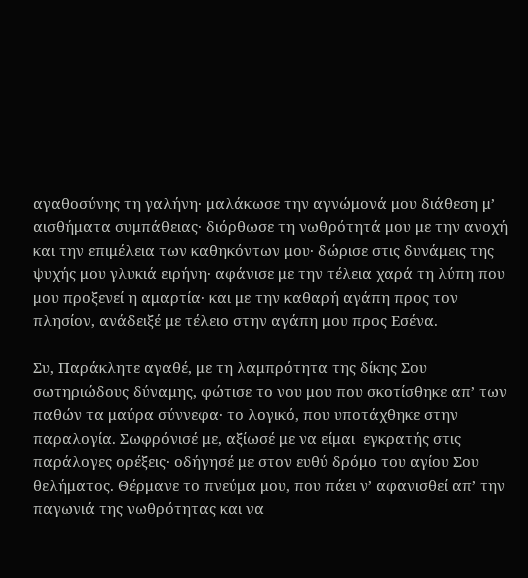αγαθοσύνης τη γαλήνη· μαλάκωσε την αγνώμονά μου διάθεση μ’ αισθήματα συμπάθειας· διόρθωσε τη νωθρότητά μου με την ανοχή και την επιμέλεια των καθηκόντων μου· δώρισε στις δυνάμεις της ψυχής μου γλυκιά ειρήνη· αφάνισε με την τέλεια χαρά τη λύπη που μου προξενεί η αμαρτία· και με την καθαρή αγάπη προς τον πλησίον, ανάδειξέ με τέλειο στην αγάπη μου προς Εσένα.

Συ, Παράκλητε αγαθέ, με τη λαμπρότητα της δίκης Σου σωτηριώδους δύναμης, φώτισε το νου μου που σκοτίσθηκε απ’ των παθών τα μαύρα σύννεφα· το λογικό, που υποτάχθηκε στην παραλογία. Σωφρόνισέ με, αξίωσέ με να είμαι  εγκρατής στις παράλογες ορέξεις· οδήγησέ με στον ευθύ δρόμο του αγίου Σου θελήματος. Θέρμανε το πνεύμα μου, που πάει ν’ αφανισθεί απ’ την παγωνιά της νωθρότητας και να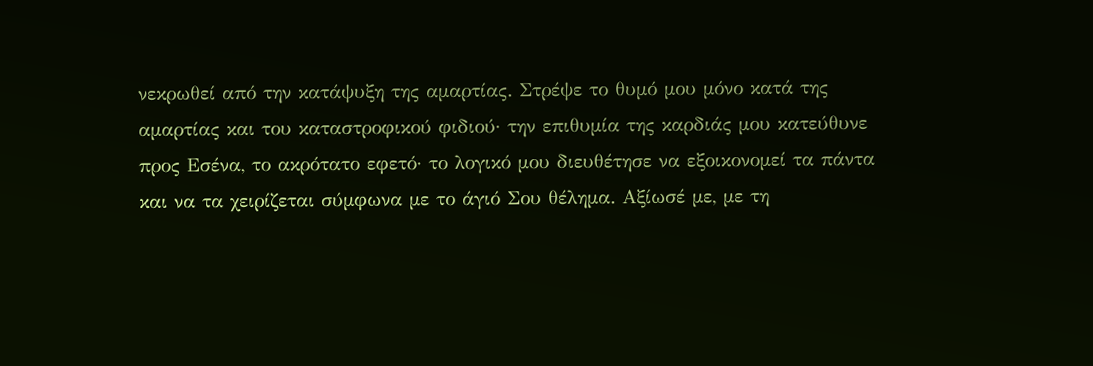νεκρωθεί από την κατάψυξη της αμαρτίας. Στρέψε το θυμό μου μόνο κατά της αμαρτίας και του καταστροφικού φιδιού· την επιθυμία της καρδιάς μου κατεύθυνε προς Εσένα, το ακρότατο εφετό· το λογικό μου διευθέτησε να εξοικονομεί τα πάντα και να τα χειρίζεται σύμφωνα με το άγιό Σου θέλημα. Αξίωσέ με, με τη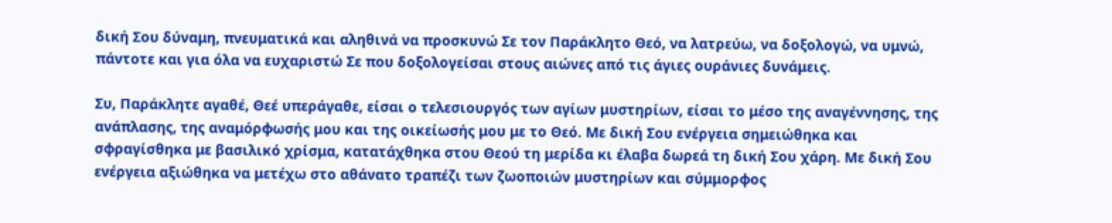δική Σου δύναμη, πνευματικά και αληθινά να προσκυνώ Σε τον Παράκλητο Θεό, να λατρεύω, να δοξολογώ, να υμνώ, πάντοτε και για όλα να ευχαριστώ Σε που δοξολογείσαι στους αιώνες από τις άγιες ουράνιες δυνάμεις.

Συ, Παράκλητε αγαθέ, Θεέ υπεράγαθε, είσαι ο τελεσιουργός των αγίων μυστηρίων, είσαι το μέσο της αναγέννησης, της ανάπλασης, της αναμόρφωσής μου και της οικείωσής μου με το Θεό. Με δική Σου ενέργεια σημειώθηκα και σφραγίσθηκα με βασιλικό χρίσμα, κατατάχθηκα στου Θεού τη μερίδα κι έλαβα δωρεά τη δική Σου χάρη. Με δική Σου ενέργεια αξιώθηκα να μετέχω στο αθάνατο τραπέζι των ζωοποιών μυστηρίων και σύμμορφος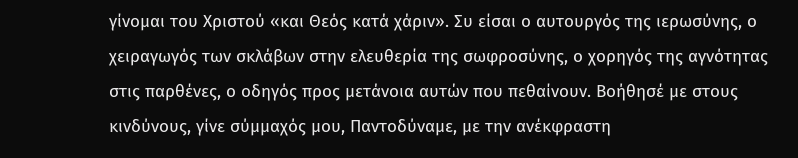γίνομαι του Χριστού «και Θεός κατά χάριν». Συ είσαι ο αυτουργός της ιερωσύνης, ο χειραγωγός των σκλάβων στην ελευθερία της σωφροσύνης, ο χορηγός της αγνότητας στις παρθένες, ο οδηγός προς μετάνοια αυτών που πεθαίνουν. Βοήθησέ με στους κινδύνους, γίνε σύμμαχός μου, Παντοδύναμε, με την ανέκφραστη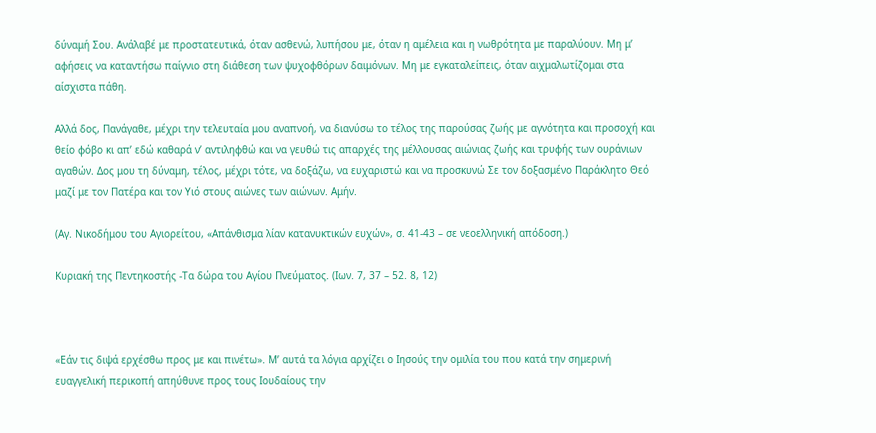δύναμή Σου. Ανάλαβέ με προστατευτικά, όταν ασθενώ, λυπήσου με, όταν η αμέλεια και η νωθρότητα με παραλύουν. Μη μ’ αφήσεις να καταντήσω παίγνιο στη διάθεση των ψυχοφθόρων δαιμόνων. Μη με εγκαταλείπεις, όταν αιχμαλωτίζομαι στα αίσχιστα πάθη.

Αλλά δος, Πανάγαθε, μέχρι την τελευταία μου αναπνοή, να διανύσω το τέλος της παρούσας ζωής με αγνότητα και προσοχή και θείο φόβο κι απ’ εδώ καθαρά ν’ αντιληφθώ και να γευθώ τις απαρχές της μέλλουσας αιώνιας ζωής και τρυφής των ουράνιων αγαθών. Δος μου τη δύναμη, τέλος, μέχρι τότε, να δοξάζω, να ευχαριστώ και να προσκυνώ Σε τον δοξασμένο Παράκλητο Θεό μαζί με τον Πατέρα και τον Υιό στους αιώνες των αιώνων. Αμήν.

(Αγ. Νικοδήμου του Αγιορείτου, «Απάνθισμα λίαν κατανυκτικών ευχών», σ. 41-43 – σε νεοελληνική απόδοση.)

Κυριακή της Πεντηκοστής -Τα δώρα του Αγίου Πνεύματος. (Ιων. 7, 37 – 52. 8, 12)



«Εάν τις διψά ερχέσθω προς με και πινέτω». Μ’ αυτά τα λόγια αρχίζει ο Ιησούς την ομιλία του που κατά την σημερινή ευαγγελική περικοπή απηύθυνε προς τους Ιουδαίους την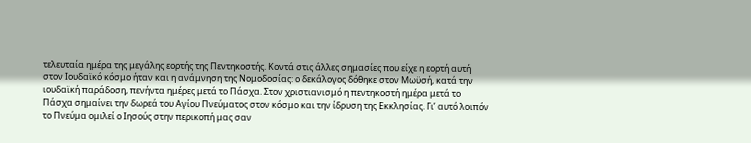τελευταία ημέρα της μεγάλης εορτής της Πεντηκοστής. Κοντά στις άλλες σημασίες που είχε η εορτή αυτή στον Ιουδαϊκό κόσμο ήταν και η ανάμνηση της Νομοδοσίας: ο δεκάλογος δόθηκε στον Μωϋσή, κατά την ιουδαϊκή παράδοση, πενήντα ημέρες μετά το Πάσχα. Στον χριστιανισμό η πεντηκοστή ημέρα μετά το Πάσχα σημαίνει την δωρεά του Αγίου Πνεύματος στον κόσμο και την ίδρυση της Εκκλησίας. Γι’ αυτό λοιπόν το Πνεύμα ομιλεί ο Ιησούς στην περικοπή μας σαν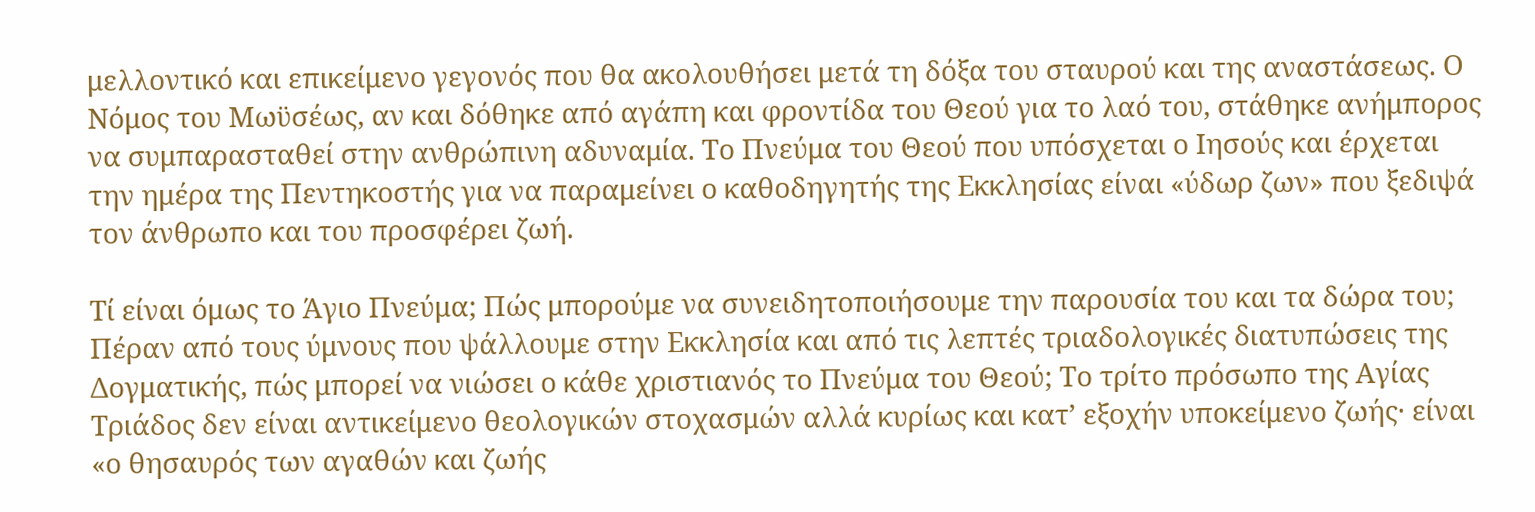μελλοντικό και επικείμενο γεγονός που θα ακολουθήσει μετά τη δόξα του σταυρού και της αναστάσεως. Ο Νόμος του Μωϋσέως, αν και δόθηκε από αγάπη και φροντίδα του Θεού για το λαό του, στάθηκε ανήμπορος να συμπαρασταθεί στην ανθρώπινη αδυναμία. Το Πνεύμα του Θεού που υπόσχεται ο Ιησούς και έρχεται την ημέρα της Πεντηκοστής για να παραμείνει ο καθοδηγητής της Εκκλησίας είναι «ύδωρ ζων» που ξεδιψά τον άνθρωπο και του προσφέρει ζωή.

Τί είναι όμως το Άγιο Πνεύμα; Πώς μπορούμε να συνειδητοποιήσουμε την παρουσία του και τα δώρα του; Πέραν από τους ύμνους που ψάλλουμε στην Εκκλησία και από τις λεπτές τριαδολογικές διατυπώσεις της Δογματικής, πώς μπορεί να νιώσει ο κάθε χριστιανός το Πνεύμα του Θεού; Το τρίτο πρόσωπο της Αγίας Τριάδος δεν είναι αντικείμενο θεολογικών στοχασμών αλλά κυρίως και κατ’ εξοχήν υποκείμενο ζωής· είναι «ο θησαυρός των αγαθών και ζωής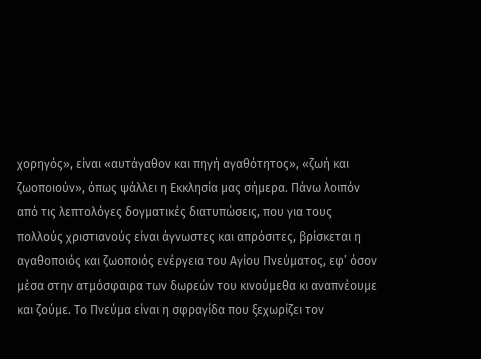χορηγός», είναι «αυτάγαθον και πηγή αγαθότητος», «ζωή και ζωοποιούν», όπως ψάλλει η Εκκλησία μας σήμερα. Πάνω λοιπόν από τις λεπτολόγες δογματικές διατυπώσεις, που για τους πολλούς χριστιανούς είναι άγνωστες και απρόσιτες, βρίσκεται η αγαθοποιός και ζωοποιός ενέργεια του Αγίου Πνεύματος, εφ’ όσον μέσα στην ατμόσφαιρα των δωρεών του κινούμεθα κι αναπνέουμε και ζούμε. Το Πνεύμα είναι η σφραγίδα που ξεχωρίζει τον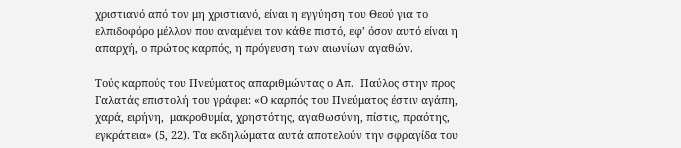χριστιανό από τον μη χριστιανό, είναι η εγγύηση του Θεού για το ελπιδοφόρο μέλλον που αναμένει τον κάθε πιστό, εφ’ όσον αυτό είναι η απαρχή, ο πρώτος καρπός, η πρόγευση των αιωνίων αγαθών.

Τούς καρπούς του Πνεύματος απαριθμώντας ο Απ.  Παύλος στην προς Γαλατάς επιστολή του γράφει: «Ο καρπός του Πνεύματος έστιν αγάπη, χαρά, ειρήνη,  μακροθυμία, χρηστότης, αγαθωσύνη, πίστις, πραότης, εγκράτεια» (5, 22). Τα εκδηλώματα αυτά αποτελούν την σφραγίδα του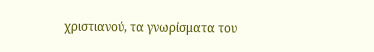χριστιανού, τα γνωρίσματα του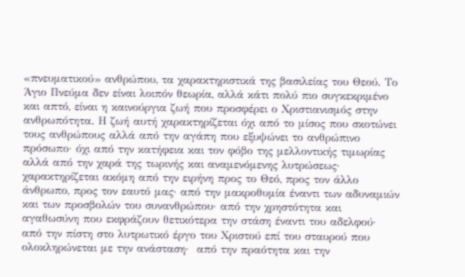«πνευματικού» ανθρώπου, τα χαρακτηριστικά της βασιλείας του Θεού. Το Άγιο Πνεύμα δεν είναι λοιπόν θεωρία, αλλά κάτι πολύ πιο συγκεκριμένο και απτό, είναι η καινούργια ζωή που προσφέρει ο Χριστιανισμός στην ανθρωπότητα. Η ζωή αυτή χαρακτηρίζεται όχι από το μίσος που σκοτώνει τους ανθρώπους αλλά από την αγάπη που εξυψώνει το ανθρώπινο πρόσωπο· όχι από την κατήφεια και τον φόβο της μελλοντικής τιμωρίας αλλά από την χαρά της τωρινής και αναμενόμενης λυτρώσεως· χαρακτηρίζεται ακόμη από την ειρήνη προς το Θεό, προς τον άλλο άνθρωπο, προς τον εαυτό μας· από την μακροθυμία έναντι των αδυναμιών και των προσβολών του συνανθρώπου· από την χρηστότητα και αγαθωσύνη που εκφράζουν θετικότερα την στάση έναντι του αδελφού· από την πίστη στο λυτρωτικό έργο του Χριστού επί του σταυρού που ολοκληρώνεται με την ανάσταση·  από την πραότητα και την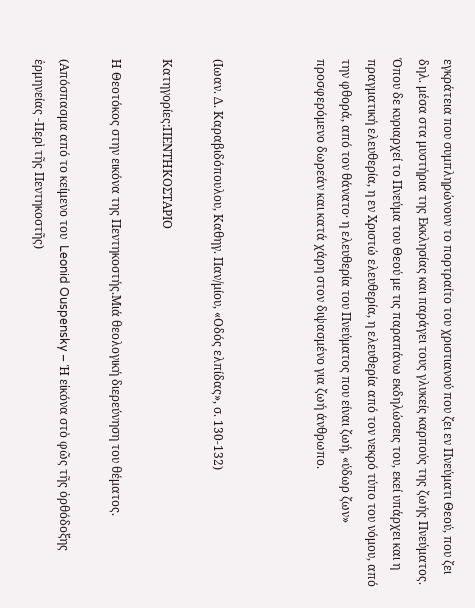εγκράτεια που συμπληρώνουν το πορτραίτο του χριστιανού που ζει εν Πνεύματι Θεού, που ζει δηλ. μέσα στα μυστήρια της Εκκλησίας και παράγει τους γλυκείς καρπούς της ζωής Πνεύματος. Όπου δε κυριαρχεί το Πνεύμα του Θεού με τις παραπάνω εκδηλώσεις του, εκεί υπάρχει και η πραγματική ελευθερία, η εν Χριστώ ελευθερία, η ελευθερία από τον νεκρό τύπο του νόμου, από την φθορά, από τον θάνατο· η ελευθερία του Πνεύματος που είναι ζωή, «ύδωρ ζων» προσφερόμενο δωρεάν και κατά χάρη στον διψασμένο για ζωή άνθρωπο.



(Ιωαν. Δ. Καραβιδόπουλου, Καθηγ. Παν/μίου, «Οδός ελπίδας», σ. 130-132)

Κατηγορίες:ΠΕΝΤΗΚΟΣΤΑΡΙΟ

Η Θεοτόκος στην εικόνα της Πεντηκοστής.Μιά θεολογική διερεύνηση του θέματος.

(Απόσπασμα από το κείμενο του  Leonid Ouspensky – Ἡ εἰκόνα στὸ φῶς τῆς ὀρθόδοξης ἑρμηνείας -Περὶ τῆς Πεντηκοστῆς)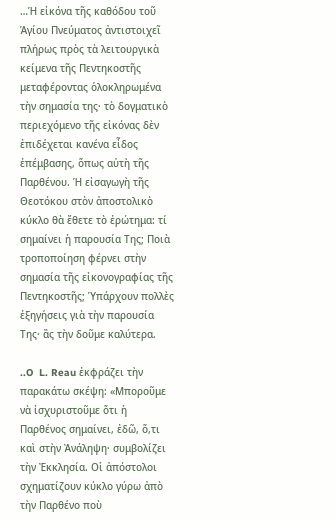…Ἡ εἰκόνα τῆς καθόδου τοῦ Ἁγίου Πνεύματος ἀντιστοιχεῖ πλήρως πρὸς τὰ λειτουργικὰ κείμενα τῆς Πεντηκοστῆς μεταφέροντας ὁλοκληρωμένα τὴν σημασία της· τὸ δογματικὸ περιεχόμενο τῆς εἰκόνας δὲν ἐπιδέχεται κανένα εἶδος ἐπέμβασης, ὅπως αὐτὴ τῆς Παρθένου. Ἡ εἰσαγωγὴ τῆς Θεοτόκου στὸν ἀποστολικὸ κύκλο θὰ ἔθετε τὸ ἐρώτημα: τί σημαίνει ἡ παρουσία Της; Ποιὰ τροποποίηση φέρνει στὴν σημασία τῆς εἰκονογραφίας τῆς Πεντηκοστῆς; Ὑπάρχουν πολλὲς ἐξηγήσεις γιὰ τὴν παρουσία Της· ἂς τὴν δοῦμε καλύτερα.

..O  L. Reau ἐκφράζει τὴν παρακάτω σκέψη: «Μποροῦμε νὰ ἰσχυριστοῦμε ὅτι ἡ Παρθένος σημαίνει, ἐδῶ, ὅ,τι καὶ στὴν Ἀνάληψη· συμβολίζει τὴν Ἐκκλησία. Οἱ ἀπόστολοι σχηματίζουν κύκλο γύρω ἀπὸ τὴν Παρθένο ποὺ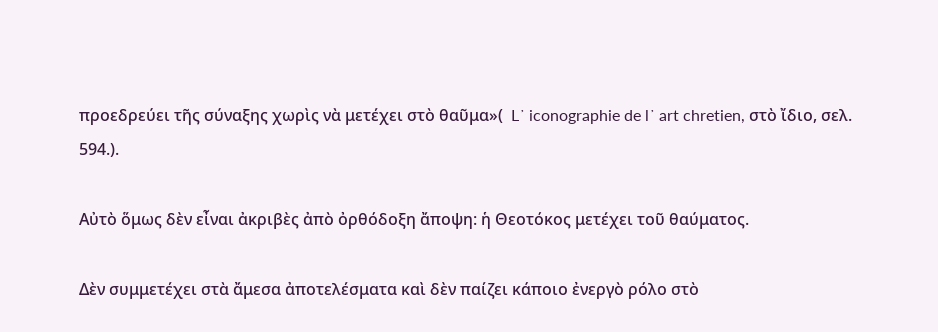προεδρεύει τῆς σύναξης χωρὶς νὰ μετέχει στὸ θαῦμα»(  L᾿ iconographie de l᾿ art chretien, στὸ ἴδιο, σελ. 594.).

Αὐτὸ ὅμως δὲν εἶναι ἀκριβὲς ἀπὸ ὀρθόδοξη ἄποψη: ἡ Θεοτόκος μετέχει τοῦ θαύματος.

Δὲν συμμετέχει στὰ ἄμεσα ἀποτελέσματα καὶ δὲν παίζει κάποιο ἐνεργὸ ρόλο στὸ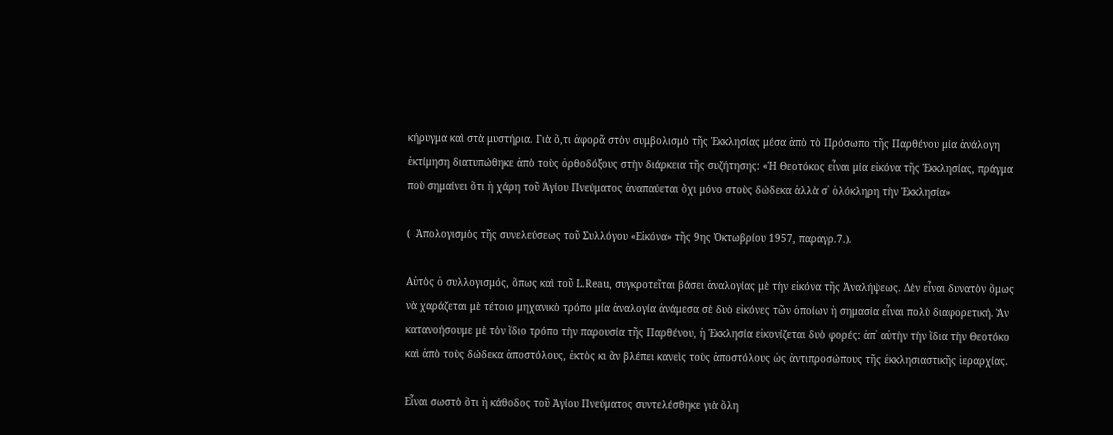κήρυγμα καὶ στὰ μυστήρια. Γιὰ ὅ,τι ἀφορᾶ στὸν συμβολισμὸ τῆς Ἐκκλησίας μέσα ἀπὸ τὸ Πρόσωπο τῆς Παρθένου μία ἀνάλογη ἐκτίμηση διατυπώθηκε ἀπὸ τοὺς ὀρθοδόξους στὴν διάρκεια τῆς συζήτησης: «Ἡ Θεοτόκος εἶναι μία εἰκόνα τῆς Ἐκκλησίας, πράγμα ποὺ σημαίνει ὅτι ἡ χάρη τοῦ Ἁγίου Πνεύματος ἀναπαύεται ὄχι μόνο στοὺς δώδεκα ἀλλὰ σ᾿ ὁλόκληρη τὴν Ἐκκλησία»

(  Ἀπολογισμὸς τῆς συνελεύσεως τοῦ Συλλόγου «Εἰκόνα» τῆς 9ης Ὀκτωβρίου 1957, παραγρ.7.).

Αὐτὸς ὁ συλλογισμός, ὅπως καὶ τοῦ L.Reau, συγκροτεῖται βάσει ἀναλογίας μὲ τὴν εἰκόνα τῆς Ἀναλήψεως. Δὲν εἶναι δυνατὸν ὅμως νὰ χαράζεται μὲ τέτοιο μηχανικὸ τρόπο μία ἀναλογία ἀνάμεσα σὲ δυὸ εἰκόνες τῶν ὁποίων ἡ σημασία εἶναι πολὺ διαφορετική. Ἂν κατανοήσουμε μὲ τὸν ἴδιο τρόπο τὴν παρουσία τῆς Παρθένου, ἡ Ἐκκλησία εἰκονίζεται δυὸ φορές: ἀπ᾿ αὐτὴν τὴν ἴδια τὴν Θεοτόκο καὶ ἀπὸ τοὺς δώδεκα ἀποστόλους, ἐκτὸς κι ἂν βλέπει κανεὶς τοὺς ἀποστόλους ὡς ἀντιπροσώπους τῆς ἐκκλησιαστικῆς ἱεραρχίας.

Εἶναι σωστὸ ὅτι ἡ κάθοδος τοῦ Ἁγίου Πνεύματος συντελέσθηκε γιὰ ὅλη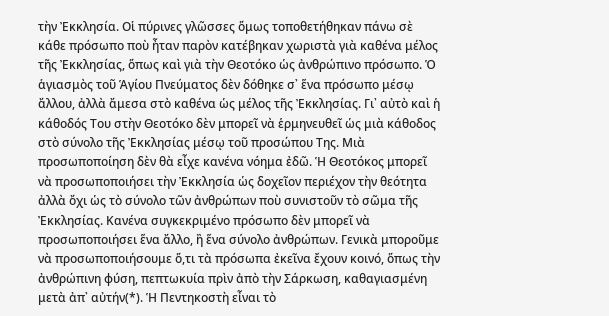τὴν Ἐκκλησία. Οἱ πύρινες γλῶσσες ὅμως τοποθετήθηκαν πάνω σὲ κάθε πρόσωπο ποὺ ἦταν παρὸν κατέβηκαν χωριστὰ γιὰ καθένα μέλος τῆς Ἐκκλησίας, ὅπως καὶ γιὰ τὴν Θεοτόκο ὡς ἀνθρώπινο πρόσωπο. Ὁ ἁγιασμὸς τοῦ Ἁγίου Πνεύματος δὲν δόθηκε σ᾿ ἕνα πρόσωπο μέσῳ ἄλλου, ἀλλὰ ἄμεσα στὸ καθένα ὡς μέλος τῆς Ἐκκλησίας. Γι᾿ αὐτὸ καὶ ἡ κάθοδός Του στὴν Θεοτόκο δὲν μπορεῖ νὰ ἑρμηνευθεῖ ὡς μιὰ κάθοδος στὸ σύνολο τῆς Ἐκκλησίας μέσῳ τοῦ προσώπου Της. Μιὰ προσωποποίηση δὲν θὰ εἶχε κανένα νόημα ἐδῶ. Ἡ Θεοτόκος μπορεῖ νὰ προσωποποιήσει τὴν Ἐκκλησία ὡς δοχεῖον περιέχον τὴν θεότητα ἀλλὰ ὄχι ὡς τὸ σύνολο τῶν ἀνθρώπων ποὺ συνιστοῦν τὸ σῶμα τῆς Ἐκκλησίας. Κανένα συγκεκριμένο πρόσωπο δὲν μπορεῖ νὰ προσωποποιήσει ἕνα ἄλλο, ἢ ἕνα σύνολο ἀνθρώπων. Γενικὰ μποροῦμε νὰ προσωποποιήσουμε ὅ,τι τὰ πρόσωπα ἐκεῖνα ἔχουν κοινό, ὅπως τὴν ἀνθρώπινη φύση, πεπτωκυία πρὶν ἀπὸ τὴν Σάρκωση, καθαγιασμένη μετὰ ἀπ᾿ αὐτήν(*). Ἡ Πεντηκοστὴ εἶναι τὸ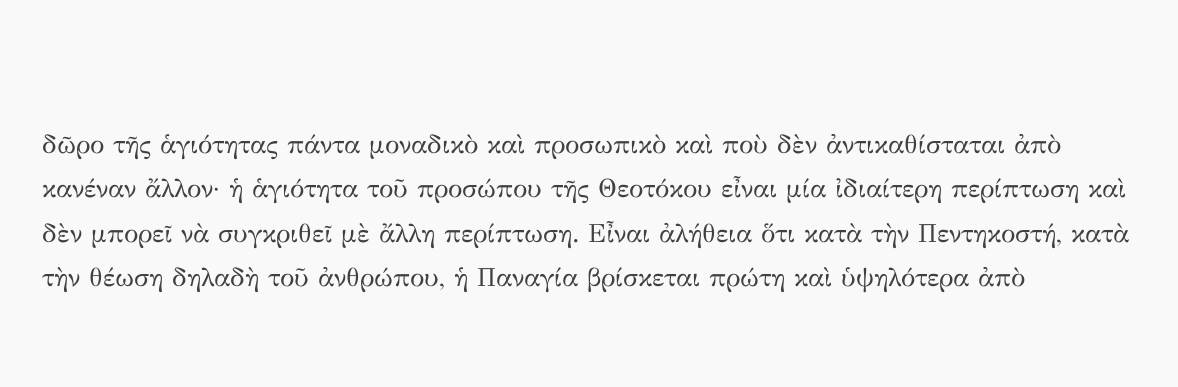δῶρο τῆς ἁγιότητας πάντα μοναδικὸ καὶ προσωπικὸ καὶ ποὺ δὲν ἀντικαθίσταται ἀπὸ κανέναν ἄλλον· ἡ ἁγιότητα τοῦ προσώπου τῆς Θεοτόκου εἶναι μία ἰδιαίτερη περίπτωση καὶ δὲν μπορεῖ νὰ συγκριθεῖ μὲ ἄλλη περίπτωση. Εἶναι ἀλήθεια ὅτι κατὰ τὴν Πεντηκοστή, κατὰ τὴν θέωση δηλαδὴ τοῦ ἀνθρώπου, ἡ Παναγία βρίσκεται πρώτη καὶ ὑψηλότερα ἀπὸ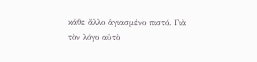κάθε ἄλλο ἁγιασμένο πιστό. Γιὰ τὸν λόγο αὐτὸ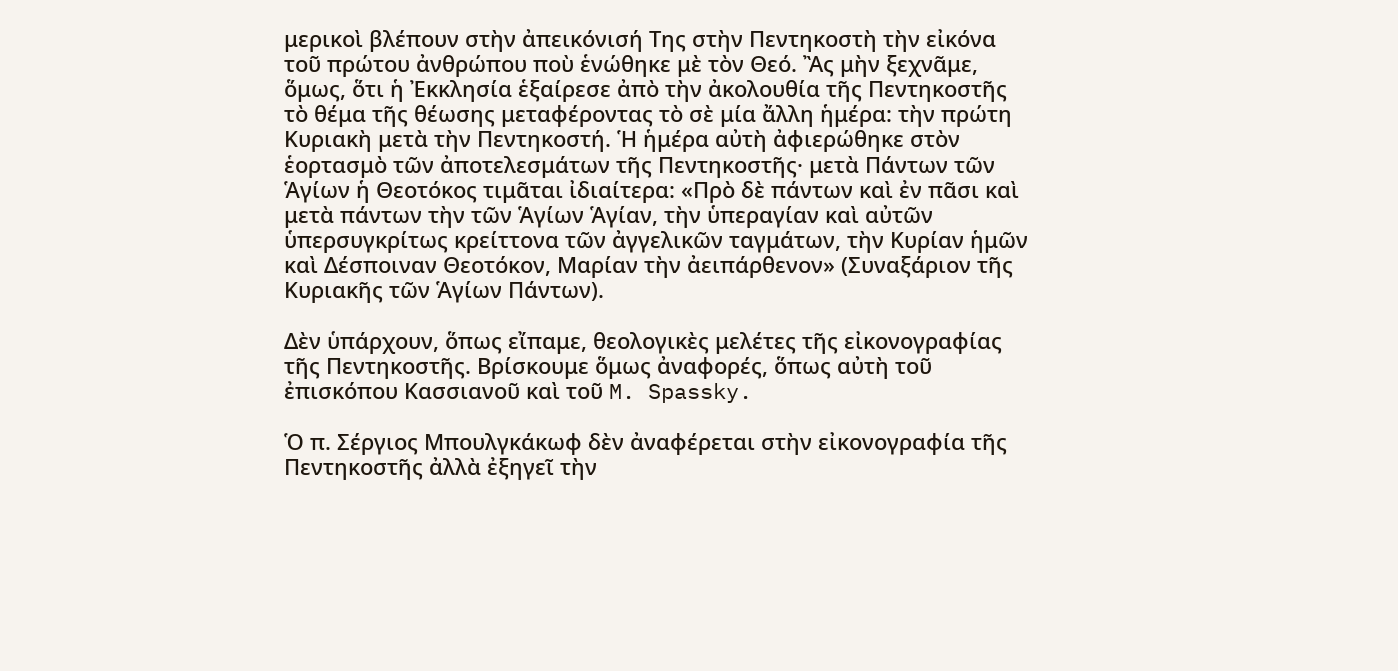μερικοὶ βλέπουν στὴν ἀπεικόνισή Της στὴν Πεντηκοστὴ τὴν εἰκόνα τοῦ πρώτου ἀνθρώπου ποὺ ἑνώθηκε μὲ τὸν Θεό. Ἂς μὴν ξεχνᾶμε, ὅμως, ὅτι ἡ Ἐκκλησία ἑξαίρεσε ἀπὸ τὴν ἀκολουθία τῆς Πεντηκοστῆς τὸ θέμα τῆς θέωσης μεταφέροντας τὸ σὲ μία ἄλλη ἡμέρα: τὴν πρώτη Κυριακὴ μετὰ τὴν Πεντηκοστή. Ἡ ἡμέρα αὐτὴ ἀφιερώθηκε στὸν ἑορτασμὸ τῶν ἀποτελεσμάτων τῆς Πεντηκοστῆς· μετὰ Πάντων τῶν Ἁγίων ἡ Θεοτόκος τιμᾶται ἰδιαίτερα: «Πρὸ δὲ πάντων καὶ ἐν πᾶσι καὶ μετὰ πάντων τὴν τῶν Ἁγίων Ἁγίαν, τὴν ὑπεραγίαν καὶ αὐτῶν ὑπερσυγκρίτως κρείττονα τῶν ἀγγελικῶν ταγμάτων, τὴν Κυρίαν ἡμῶν καὶ Δέσποιναν Θεοτόκον, Μαρίαν τὴν ἀειπάρθενον» (Συναξάριον τῆς Κυριακῆς τῶν Ἁγίων Πάντων).

Δὲν ὑπάρχουν, ὅπως εἴπαμε, θεολογικὲς μελέτες τῆς εἰκονογραφίας τῆς Πεντηκοστῆς. Βρίσκουμε ὅμως ἀναφορές, ὅπως αὐτὴ τοῦ ἐπισκόπου Κασσιανοῦ καὶ τοῦ M. Spassky.

Ὁ π. Σέργιος Μπουλγκάκωφ δὲν ἀναφέρεται στὴν εἰκονογραφία τῆς Πεντηκοστῆς ἀλλὰ ἐξηγεῖ τὴν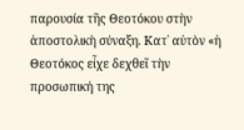παρουσία τῆς Θεοτόκου στὴν ἀποστολικὴ σύναξη. Κατ᾿ αὐτὸν «ἡ Θεοτόκος εἶχε δεχθεῖ τὴν προσωπική της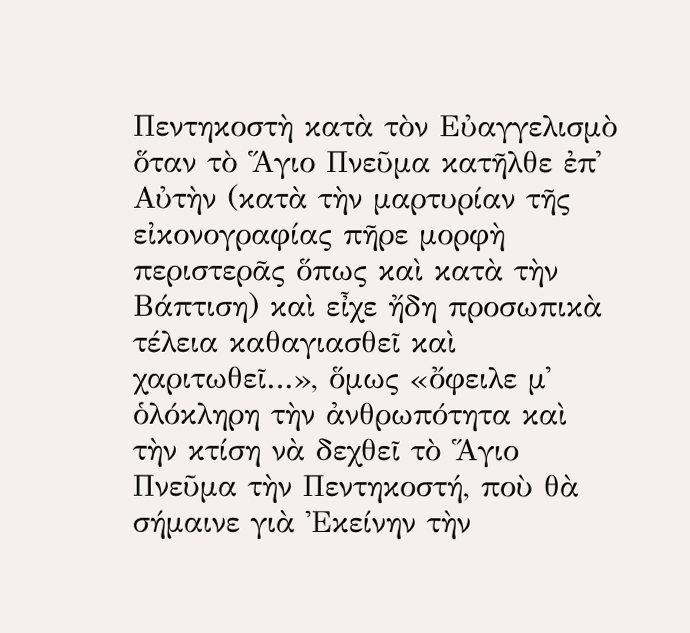Πεντηκοστὴ κατὰ τὸν Εὐαγγελισμὸ ὅταν τὸ Ἅγιο Πνεῦμα κατῆλθε ἐπ᾿ Αὐτὴν (κατὰ τὴν μαρτυρίαν τῆς εἰκονογραφίας πῆρε μορφὴ περιστερᾶς ὅπως καὶ κατὰ τὴν Βάπτιση) καὶ εἶχε ἤδη προσωπικὰ τέλεια καθαγιασθεῖ καὶ χαριτωθεῖ…», ὅμως «ὄφειλε μ᾿ ὁλόκληρη τὴν ἀνθρωπότητα καὶ τὴν κτίση νὰ δεχθεῖ τὸ Ἅγιο Πνεῦμα τὴν Πεντηκοστή, ποὺ θὰ σήμαινε γιὰ Ἐκείνην τὴν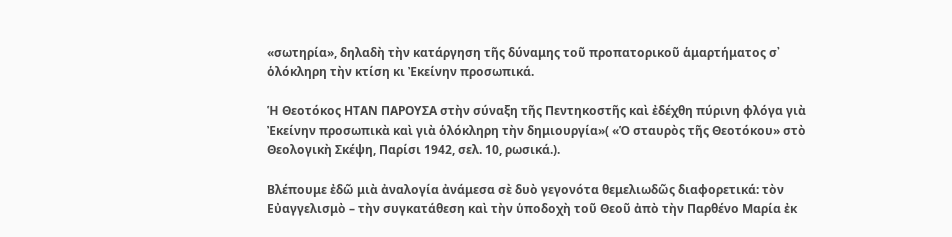«σωτηρία», δηλαδὴ τὴν κατάργηση τῆς δύναμης τοῦ προπατορικοῦ ἁμαρτήματος σ᾿ ὁλόκληρη τὴν κτίση κι Ἐκείνην προσωπικά.

Ἡ Θεοτόκος ΗΤΑΝ ΠΑΡΟΥΣΑ στὴν σύναξη τῆς Πεντηκοστῆς καὶ ἐδέχθη πύρινη φλόγα γιὰ Ἐκείνην προσωπικὰ καὶ γιὰ ὁλόκληρη τὴν δημιουργία»( «Ὁ σταυρὸς τῆς Θεοτόκου» στὸ Θεολογικὴ Σκέψη, Παρίσι 1942, σελ. 10, ρωσικά.).

Βλέπουμε ἐδῶ μιὰ ἀναλογία ἀνάμεσα σὲ δυὸ γεγονότα θεμελιωδῶς διαφορετικά: τὸν Εὐαγγελισμὸ – τὴν συγκατάθεση καὶ τὴν ὑποδοχὴ τοῦ Θεοῦ ἀπὸ τὴν Παρθένο Μαρία ἐκ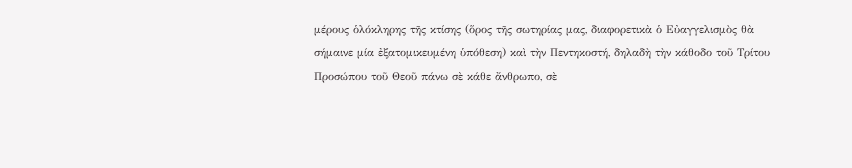μέρους ὁλόκληρης τῆς κτίσης (ὅρος τῆς σωτηρίας μας, διαφορετικὰ ὁ Εὐαγγελισμὸς θὰ σήμαινε μία ἐξατομικευμένη ὑπόθεση) καὶ τὴν Πεντηκοστή, δηλαδὴ τὴν κάθοδο τοῦ Τρίτου Προσώπου τοῦ Θεοῦ πάνω σὲ κάθε ἄνθρωπο, σὲ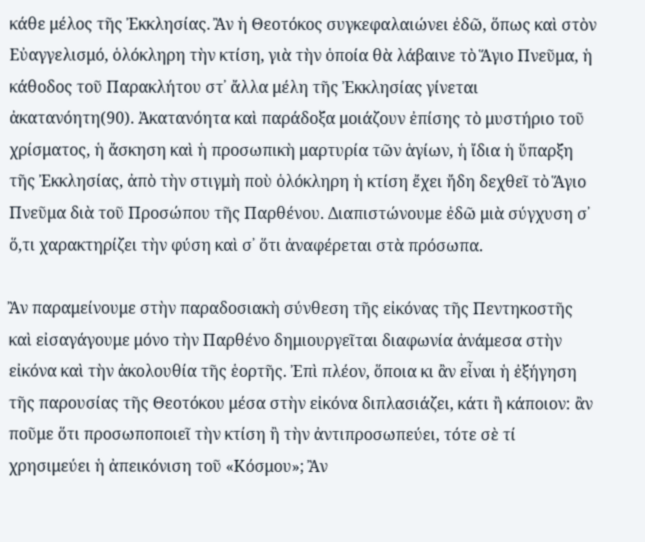κάθε μέλος τῆς Ἐκκλησίας. Ἂν ἡ Θεοτόκος συγκεφαλαιώνει ἐδῶ, ὅπως καὶ στὸν Εὐαγγελισμό, ὁλόκληρη τὴν κτίση, γιὰ τὴν ὁποία θὰ λάβαινε τὸ Ἅγιο Πνεῦμα, ἡ κάθοδος τοῦ Παρακλήτου στ᾿ ἄλλα μέλη τῆς Ἐκκλησίας γίνεται ἀκατανόητη(90). Ἀκατανόητα καὶ παράδοξα μοιάζουν ἐπίσης τὸ μυστήριο τοῦ χρίσματος, ἡ ἄσκηση καὶ ἡ προσωπικὴ μαρτυρία τῶν ἁγίων, ἡ ἴδια ἡ ὕπαρξη τῆς Ἐκκλησίας, ἀπὸ τὴν στιγμὴ ποὺ ὁλόκληρη ἡ κτίση ἔχει ἤδη δεχθεῖ τὸ Ἅγιο Πνεῦμα διὰ τοῦ Προσώπου τῆς Παρθένου. Διαπιστώνουμε ἐδῶ μιὰ σύγχυση σ᾿ ὅ,τι χαρακτηρίζει τὴν φύση καὶ σ᾿ ὅτι ἀναφέρεται στὰ πρόσωπα.

Ἂν παραμείνουμε στὴν παραδοσιακὴ σύνθεση τῆς εἰκόνας τῆς Πεντηκοστῆς καὶ εἰσαγάγουμε μόνο τὴν Παρθένο δημιουργεῖται διαφωνία ἀνάμεσα στὴν εἰκόνα καὶ τὴν ἀκολουθία τῆς ἑορτῆς. Ἐπὶ πλέον, ὅποια κι ἂν εἶναι ἡ ἐξήγηση τῆς παρουσίας τῆς Θεοτόκου μέσα στὴν εἰκόνα διπλασιάζει, κάτι ἢ κάποιον: ἂν ποῦμε ὅτι προσωποποιεῖ τὴν κτίση ἢ τὴν ἀντιπροσωπεύει, τότε σὲ τί χρησιμεύει ἡ ἀπεικόνιση τοῦ «Κόσμου»; Ἂν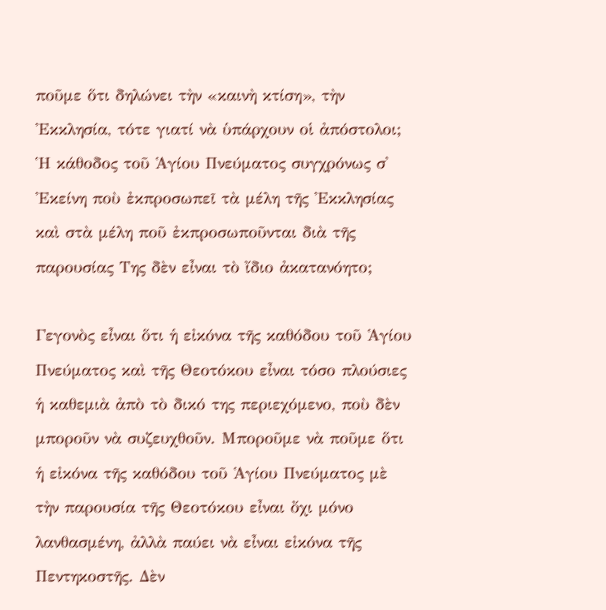ποῦμε ὅτι δηλώνει τὴν «καινὴ κτίση», τὴν Ἐκκλησία, τότε γιατί νὰ ὑπάρχουν οἱ ἀπόστολοι; Ἡ κάθοδος τοῦ Ἁγίου Πνεύματος συγχρόνως σ᾿ Ἐκείνη ποὺ ἐκπροσωπεῖ τὰ μέλη τῆς Ἐκκλησίας καὶ στὰ μέλη ποῦ ἐκπροσωποῦνται διὰ τῆς παρουσίας Της δὲν εἶναι τὸ ἴδιο ἀκατανόητο;

Γεγονὸς εἶναι ὅτι ἡ εἰκόνα τῆς καθόδου τοῦ Ἁγίου Πνεύματος καὶ τῆς Θεοτόκου εἶναι τόσο πλούσιες ἡ καθεμιὰ ἀπὸ τὸ δικό της περιεχόμενο, ποὺ δὲν μποροῦν νὰ συζευχθοῦν. Μποροῦμε νὰ ποῦμε ὅτι ἡ εἰκόνα τῆς καθόδου τοῦ Ἁγίου Πνεύματος μὲ τὴν παρουσία τῆς Θεοτόκου εἶναι ὄχι μόνο λανθασμένη, ἀλλὰ παύει νὰ εἶναι εἰκόνα τῆς Πεντηκοστῆς. Δὲν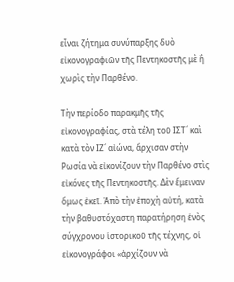εἶναι ζήτημα συνύπαρξης δυὸ εἰκονογραφιῶν τῆς Πεντηκοστῆς μὲ ἢ χωρὶς τὴν Παρθένο.

Τὴν περίοδο παρακμῆς τῆς εἰκονογραφίας, στὰ τέλη τοῦ ΙΣΤ´ καὶ κατὰ τὸν ΙΖ´ αἰώνα, ἄρχισαν στὴν Ρωσία νὰ εἰκονίζουν τὴν Παρθένο στὶς εἰκόνες τῆς Πεντηκοστῆς. Δὲν ἔμειναν ὅμως ἐκεῖ. Ἀπὸ τὴν ἐποχὴ αὐτή, κατὰ τὴν βαθυστόχαστη παρατήρηση ἑνὸς σύγχρονου ἱστορικοῦ τῆς τέχνης, οἱ εἰκονογράφοι «ἀρχίζουν νὰ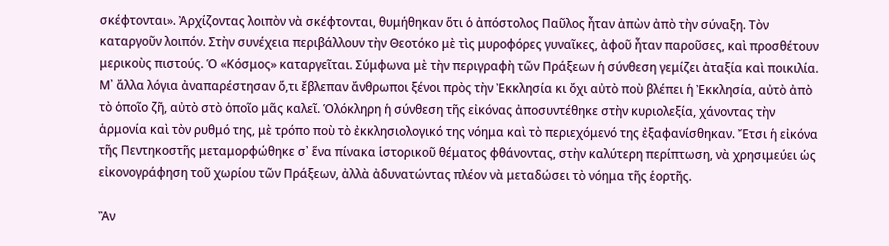σκέφτονται». Ἀρχίζοντας λοιπὸν νὰ σκέφτονται, θυμήθηκαν ὅτι ὁ ἀπόστολος Παῦλος ἦταν ἀπὼν ἀπὸ τὴν σύναξη. Τὸν καταργοῦν λοιπόν. Στὴν συνέχεια περιβάλλουν τὴν Θεοτόκο μὲ τὶς μυροφόρες γυναῖκες, ἀφοῦ ἦταν παροῦσες, καὶ προσθέτουν μερικοὺς πιστούς. Ὁ «Κόσμος» καταργεῖται. Σύμφωνα μὲ τὴν περιγραφὴ τῶν Πράξεων ἡ σύνθεση γεμίζει ἀταξία καὶ ποικιλία. Μ᾿ ἄλλα λόγια ἀναπαρέστησαν ὅ,τι ἔβλεπαν ἄνθρωποι ξένοι πρὸς τὴν Ἐκκλησία κι ὄχι αὐτὸ ποὺ βλέπει ἡ Ἐκκλησία, αὐτὸ ἀπὸ τὸ ὁποῖο ζῆ, αὐτὸ στὸ ὁποῖο μᾶς καλεῖ. Ὁλόκληρη ἡ σύνθεση τῆς εἰκόνας ἀποσυντέθηκε στὴν κυριολεξία, χάνοντας τὴν ἁρμονία καὶ τὸν ρυθμό της, μὲ τρόπο ποὺ τὸ ἐκκλησιολογικό της νόημα καὶ τὸ περιεχόμενό της ἐξαφανίσθηκαν. Ἔτσι ἡ εἰκόνα τῆς Πεντηκοστῆς μεταμορφώθηκε σ᾿ ἕνα πίνακα ἱστορικοῦ θέματος φθάνοντας, στὴν καλύτερη περίπτωση, νὰ χρησιμεύει ὡς εἰκονογράφηση τοῦ χωρίου τῶν Πράξεων, ἀλλὰ ἀδυνατώντας πλέον νὰ μεταδώσει τὸ νόημα τῆς ἑορτῆς.

Ἂν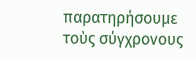παρατηρήσουμε τοὺς σύγχρονους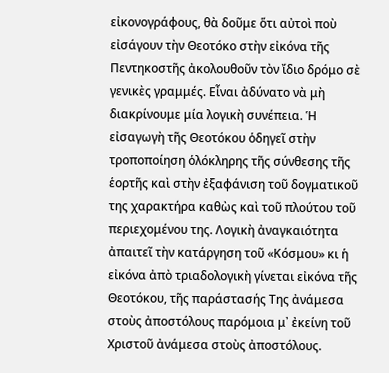εἰκονογράφους, θὰ δοῦμε ὅτι αὐτοὶ ποὺ εἰσάγουν τὴν Θεοτόκο στὴν εἰκόνα τῆς Πεντηκοστῆς ἀκολουθοῦν τὸν ἴδιο δρόμο σὲ γενικὲς γραμμές. Εἶναι ἀδύνατο νὰ μὴ διακρίνουμε μία λογικὴ συνέπεια. Ἡ εἰσαγωγὴ τῆς Θεοτόκου ὁδηγεῖ στὴν τροποποίηση ὁλόκληρης τῆς σύνθεσης τῆς ἑορτῆς καὶ στὴν ἐξαφάνιση τοῦ δογματικοῦ της χαρακτήρα καθὼς καὶ τοῦ πλούτου τοῦ περιεχομένου της. Λογικὴ ἀναγκαιότητα ἀπαιτεῖ τὴν κατάργηση τοῦ «Κόσμου» κι ἡ εἰκόνα ἀπὸ τριαδολογικὴ γίνεται εἰκόνα τῆς Θεοτόκου, τῆς παράστασής Της ἀνάμεσα στοὺς ἀποστόλους παρόμοια μ᾿ ἐκείνη τοῦ Χριστοῦ ἀνάμεσα στοὺς ἀποστόλους.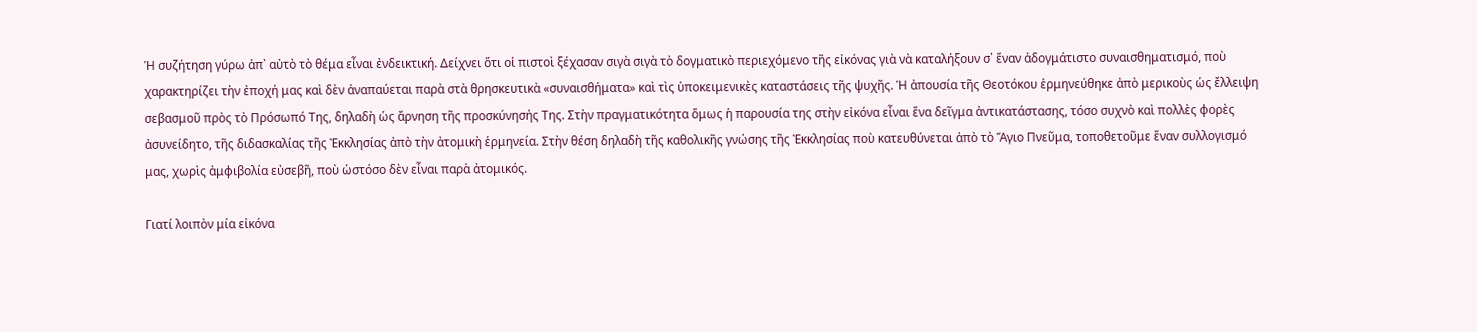Ἡ συζήτηση γύρω ἀπ᾿ αὐτὸ τὸ θέμα εἶναι ἐνδεικτική. Δείχνει ὅτι οἱ πιστοὶ ξέχασαν σιγὰ σιγὰ τὸ δογματικὸ περιεχόμενο τῆς εἰκόνας γιὰ νὰ καταλήξουν σ᾿ ἕναν ἀδογμάτιστο συναισθηματισμό, ποὺ χαρακτηρίζει τὴν ἐποχή μας καὶ δὲν ἀναπαύεται παρὰ στὰ θρησκευτικὰ «συναισθήματα» καὶ τὶς ὑποκειμενικὲς καταστάσεις τῆς ψυχῆς. Ἡ ἀπουσία τῆς Θεοτόκου ἑρμηνεύθηκε ἀπὸ μερικοὺς ὡς ἔλλειψη σεβασμοῦ πρὸς τὸ Πρόσωπό Της, δηλαδὴ ὡς ἄρνηση τῆς προσκύνησής Της. Στὴν πραγματικότητα ὅμως ἡ παρουσία της στὴν εἰκόνα εἶναι ἕνα δεῖγμα ἀντικατάστασης, τόσο συχνὸ καὶ πολλὲς φορὲς ἀσυνείδητο, τῆς διδασκαλίας τῆς Ἐκκλησίας ἀπὸ τὴν ἀτομικὴ ἑρμηνεία. Στὴν θέση δηλαδὴ τῆς καθολικῆς γνώσης τῆς Ἐκκλησίας ποὺ κατευθύνεται ἀπὸ τὸ Ἅγιο Πνεῦμα, τοποθετοῦμε ἕναν συλλογισμό μας, χωρὶς ἀμφιβολία εὐσεβῆ, ποὺ ὡστόσο δὲν εἶναι παρὰ ἀτομικός.

Γιατί λοιπὸν μία εἰκόνα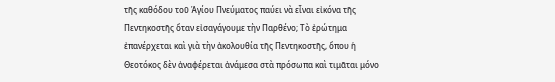τῆς καθόδου τοῦ Ἁγίου Πνεύματος παύει νὰ εἶναι εἰκόνα τῆς Πεντηκοστῆς ὅταν εἰσαγάγουμε τὴν Παρθένο; Τὸ ἐρώτημα ἐπανέρχεται καὶ γιὰ τὴν ἀκολουθία τῆς Πεντηκοστῆς, ὅπου ἡ Θεοτόκος δὲν ἀναφέρεται ἀνάμεσα στὰ πρόσωπα καὶ τιμᾶται μόνο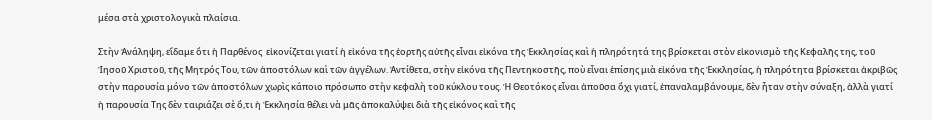μέσα στὰ χριστολογικὰ πλαίσια.

Στὴν Ἀνάληψη, εἴδαμε ὅτι ἡ Παρθένος  εἰκονίζεται γιατί ἡ εἰκόνα τῆς ἑορτῆς αὐτῆς εἶναι εἰκόνα τῆς Ἐκκλησίας καὶ ἡ πληρότητά της βρίσκεται στὸν εἰκονισμὸ τῆς Κεφαλῆς της, τοῦ Ἰησοῦ Χριστοῦ, τῆς Μητρός Του, τῶν ἀποστόλων καὶ τῶν ἀγγέλων. Ἀντίθετα, στὴν εἰκόνα τῆς Πεντηκοστῆς, ποὺ εἶναι ἐπίσης μιὰ εἰκόνα τῆς Ἐκκλησίας, ἡ πληρότητα βρίσκεται ἀκριβῶς στὴν παρουσία μόνο τῶν ἀποστόλων χωρὶς κάποιο πρόσωπο στὴν κεφαλὴ τοῦ κύκλου τους. Ἡ Θεοτόκος εἶναι ἀποῦσα ὄχι γιατί, ἐπαναλαμβάνουμε, δὲν ἦταν στὴν σύναξη, ἀλλὰ γιατί ἡ παρουσία Της δὲν ταιριάζει σὲ ὅ,τι ἡ Ἐκκλησία θέλει νὰ μᾶς ἀποκαλύψει διὰ τῆς εἰκόνος καὶ τῆς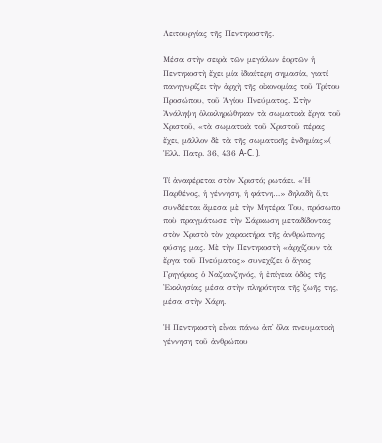Λειτουργίας τῆς Πεντηκοστῆς.

Μέσα στὴν σειρὰ τῶν μεγάλων ἑορτῶν ἡ Πεντηκοστὴ ἔχει μία ἰδιαίτερη σημασία, γιατί πανηγυρίζει τὴν ἀρχὴ τῆς οἰκονομίας τοῦ Τρίτου Προσώπου, τοῦ Ἁγίου Πνεύματος. Στὴν Ἀνάληψη ὁλοκληρώθηκαν τὰ σωματικὰ ἔργα τοῦ Χριστοῦ, «τὰ σωματικὰ τοῦ Χριστοῦ πέρας ἔχει, μᾶλλον δὲ τὰ τῆς σωματικῆς ἐνδημίας»( Ἑλλ. Πατρ. 36, 436 A-C. ).

Τί ἀναφέρεται στὸν Χριστό; ρωτάει. «Ἡ Παρθένος, ἡ γέννηση, ἡ φάτνη…» δηλαδὴ ὅ,τι συνδέεται ἄμεσα μὲ τὴν Μητέρα Του, πρόσωπο ποὺ πραγμάτωσε τὴν Σάρκωση μεταδίδοντας στὸν Χριστὸ τὸν χαρακτήρα τῆς ἀνθρώπινης φύσης μας. Μὲ τὴν Πεντηκοστὴ «ἀρχίζουν τὰ ἔργα τοῦ Πνεύματος» συνεχίζει ὁ ἅγιος Γρηγόριος ὁ Ναζιανζηνός, ἡ ἐπίγεια ὁδὸς τῆς Ἐκκλησίας μέσα στὴν πληρότητα τῆς ζωῆς της, μέσα στὴν Χάρη.

Ἡ Πεντηκοστὴ εἶναι πάνω ἀπ᾿ ὅλα πνευματικὴ γέννηση τοῦ ἀνθρώπου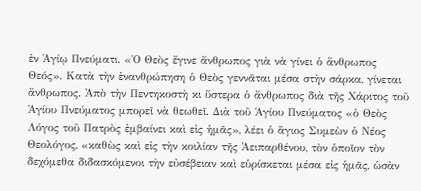ἐν Ἁγίῳ Πνεύματι. «Ὁ Θεὸς ἔγινε ἄνθρωπος γιὰ νὰ γίνει ὁ ἄνθρωπος Θεός». Κατὰ τὴν ἐνανθρώπηση ὁ Θεὸς γεννᾶται μέσα στὴν σάρκα, γίνεται ἄνθρωπος. Ἀπὸ τὴν Πεντηκοστὴ κι ὕστερα ὁ ἄνθρωπος διὰ τῆς Χάριτος τοῦ Ἁγίου Πνεύματος μπορεῖ νὰ θεωθεῖ. Διὰ τοῦ Ἁγίου Πνεύματος «ὁ Θεὸς Λόγος τοῦ Πατρὸς ἐμβαίνει καὶ εἰς ἡμᾶς», λέει ὁ ἅγιος Συμεὼν ὁ Νέος Θεολόγος, «καθὼς καὶ εἰς τὴν κοιλίαν τῆς Ἀειπαρθένου, τὸν ὁποῖον τὸν δεχόμεθα διδασκόμενοι τὴν εὐσέβειαν καὶ εὑρίσκεται μέσα εἰς ἡμᾶς, ὡσὰν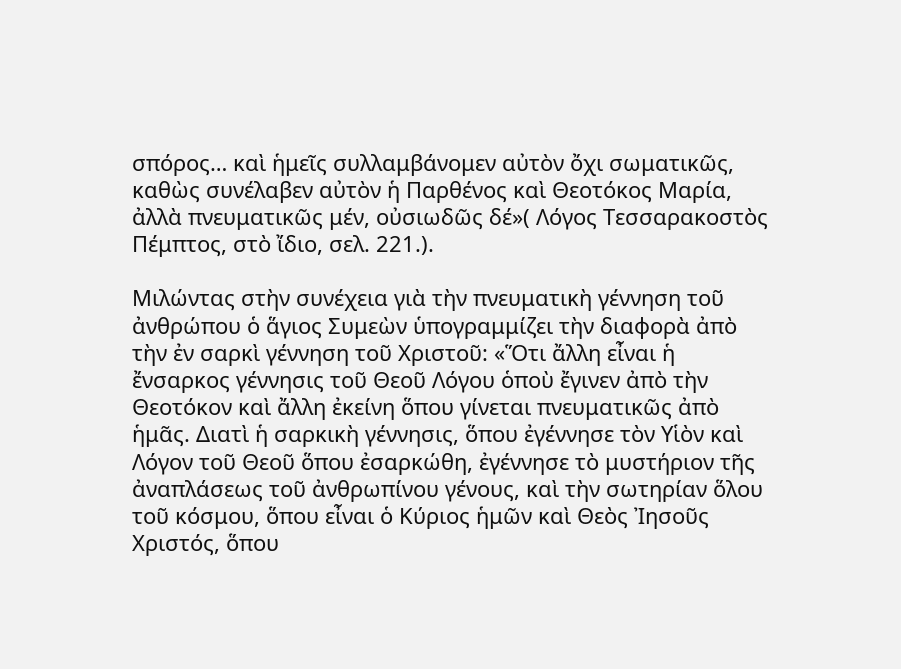σπόρος… καὶ ἡμεῖς συλλαμβάνομεν αὐτὸν ὄχι σωματικῶς, καθὼς συνέλαβεν αὐτὸν ἡ Παρθένος καὶ Θεοτόκος Μαρία, ἀλλὰ πνευματικῶς μέν, οὐσιωδῶς δέ»( Λόγος Τεσσαρακοστὸς Πέμπτος, στὸ ἴδιο, σελ. 221.).

Μιλώντας στὴν συνέχεια γιὰ τὴν πνευματικὴ γέννηση τοῦ ἀνθρώπου ὁ ἅγιος Συμεὼν ὑπογραμμίζει τὴν διαφορὰ ἀπὸ τὴν ἐν σαρκὶ γέννηση τοῦ Χριστοῦ: «Ὅτι ἄλλη εἶναι ἡ ἔνσαρκος γέννησις τοῦ Θεοῦ Λόγου ὁποὺ ἔγινεν ἀπὸ τὴν Θεοτόκον καὶ ἄλλη ἐκείνη ὅπου γίνεται πνευματικῶς ἀπὸ ἡμᾶς. Διατὶ ἡ σαρκικὴ γέννησις, ὅπου ἐγέννησε τὸν Υἱὸν καὶ Λόγον τοῦ Θεοῦ ὅπου ἐσαρκώθη, ἐγέννησε τὸ μυστήριον τῆς ἀναπλάσεως τοῦ ἀνθρωπίνου γένους, καὶ τὴν σωτηρίαν ὅλου τοῦ κόσμου, ὅπου εἶναι ὁ Κύριος ἡμῶν καὶ Θεὸς Ἰησοῦς Χριστός, ὅπου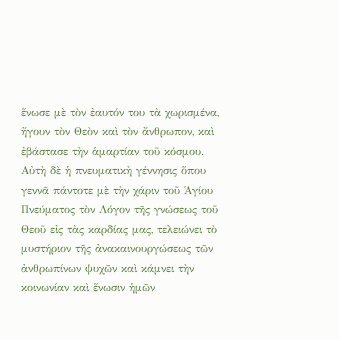ἕνωσε μὲ τὸν ἐαυτόν του τὰ χωρισμένα, ἤγουν τὸν Θεὸν καὶ τὸν ἄνθρωπον, καὶ ἐβάστασε τὴν ἁμαρτίαν τοῦ κόσμου. Αὐτὴ δὲ ἡ πνευματικὴ γέννησις ὅπου γεννᾶ πάντοτε μὲ τὴν χάριν τοῦ Ἁγίου Πνεύματος τὸν Λόγον τῆς γνώσεως τοῦ Θεοῦ εἰς τὰς καρδίας μας, τελειώνει τὸ μυστήριον τῆς ἀνακαινουργώσεως τῶν ἀνθρωπίνων ψυχῶν καὶ κάμνει τὴν κοινωνίαν καὶ ἕνωσιν ἡμῶν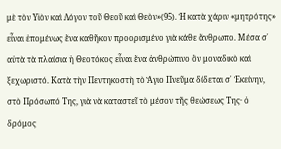μὲ τὸν Υἱὸν καὶ Λόγον τοῦ Θεοῦ καὶ Θεὸν»(95). Ἡ κατὰ χάριν «μητρότης» εἶναι ἑπομένως ἕνα καθῆκον προορισμένο γιὰ κάθε ἄνθρωπο. Μέσα σ᾿ αὐτὰ τὰ πλαίσια ἡ Θεοτόκος εἶναι ἕνα ἀνθρώπινο ὃν μοναδικὸ καὶ ξεχωριστό. Κατὰ τὴν Πεντηκοστὴ τὸ Ἅγιο Πνεῦμα δίδεται σ᾿ Ἐκείνην, στὸ Πρόσωπό Της, γιὰ νὰ καταστεῖ τὸ μέσον τῆς θεώσεως Της· ὁ δρόμος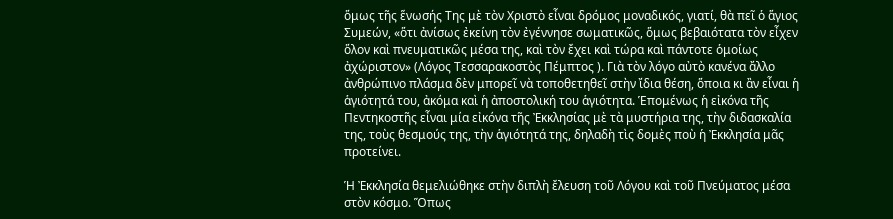ὅμως τῆς ἕνωσής Της μὲ τὸν Χριστὸ εἶναι δρόμος μοναδικός, γιατί, θὰ πεῖ ὁ ἅγιος Συμεών, «ὅτι ἀνίσως ἐκείνη τὸν ἐγέννησε σωματικῶς, ὅμως βεβαιότατα τὸν εἶχεν ὅλον καὶ πνευματικῶς μέσα της, καὶ τὸν ἔχει καὶ τώρα καὶ πάντοτε ὁμοίως ἀχώριστον» (Λόγος Τεσσαρακοστὸς Πέμπτος ). Γιὰ τὸν λόγο αὐτὸ κανένα ἄλλο ἀνθρώπινο πλάσμα δὲν μπορεῖ νὰ τοποθετηθεῖ στὴν ἴδια θέση, ὅποια κι ἂν εἶναι ἡ ἁγιότητά του, ἀκόμα καὶ ἡ ἀποστολική του ἁγιότητα. Ἑπομένως ἡ εἰκόνα τῆς Πεντηκοστῆς εἶναι μία εἰκόνα τῆς Ἐκκλησίας μὲ τὰ μυστήρια της, τὴν διδασκαλία της, τοὺς θεσμούς της, τὴν ἁγιότητά της, δηλαδὴ τὶς δομὲς ποὺ ἡ Ἐκκλησία μᾶς προτείνει.

Ἡ Ἐκκλησία θεμελιώθηκε στὴν διπλὴ ἔλευση τοῦ Λόγου καὶ τοῦ Πνεύματος μέσα στὸν κόσμο. Ὅπως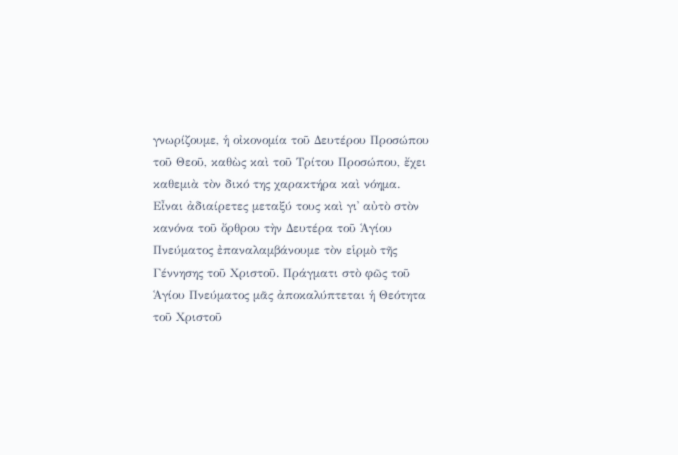γνωρίζουμε, ἡ οἰκονομία τοῦ Δευτέρου Προσώπου τοῦ Θεοῦ, καθὼς καὶ τοῦ Τρίτου Προσώπου, ἔχει καθεμιὰ τὸν δικό της χαρακτήρα καὶ νόημα. Εἶναι ἀδιαίρετες μεταξύ τους καὶ γι᾿ αὐτὸ στὸν κανόνα τοῦ ὄρθρου τὴν Δευτέρα τοῦ Ἁγίου Πνεύματος ἐπαναλαμβάνουμε τὸν εἱρμὸ τῆς Γέννησης τοῦ Χριστοῦ. Πράγματι στὸ φῶς τοῦ Ἁγίου Πνεύματος μᾶς ἀποκαλύπτεται ἡ Θεότητα τοῦ Χριστοῦ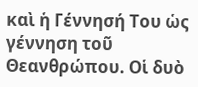καὶ ἡ Γέννησή Του ὡς γέννηση τοῦ Θεανθρώπου. Οἱ δυὸ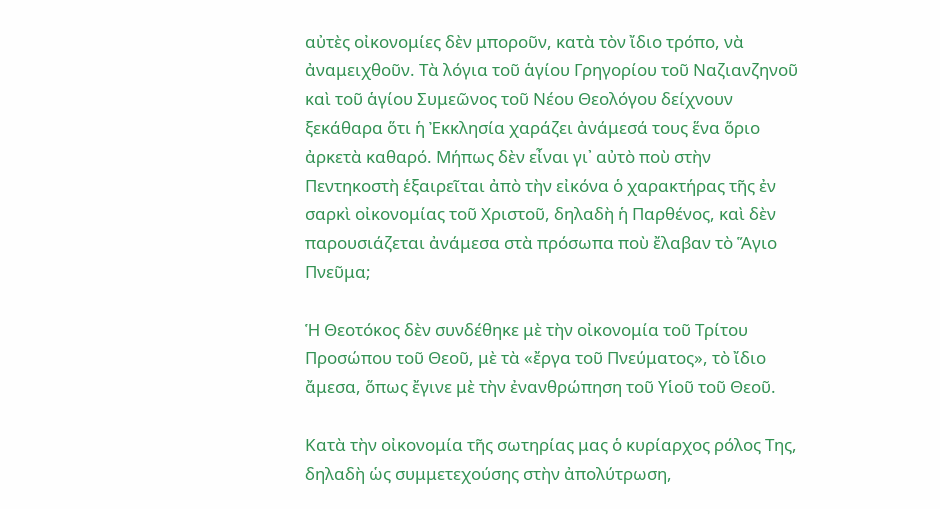αὐτὲς οἰκονομίες δὲν μποροῦν, κατὰ τὸν ἴδιο τρόπο, νὰ ἀναμειχθοῦν. Τὰ λόγια τοῦ ἁγίου Γρηγορίου τοῦ Ναζιανζηνοῦ καὶ τοῦ ἁγίου Συμεῶνος τοῦ Νέου Θεολόγου δείχνουν ξεκάθαρα ὅτι ἡ Ἐκκλησία χαράζει ἀνάμεσά τους ἕνα ὅριο ἀρκετὰ καθαρό. Μήπως δὲν εἶναι γι᾿ αὐτὸ ποὺ στὴν Πεντηκοστὴ ἑξαιρεῖται ἀπὸ τὴν εἰκόνα ὁ χαρακτήρας τῆς ἐν σαρκὶ οἰκονομίας τοῦ Χριστοῦ, δηλαδὴ ἡ Παρθένος, καὶ δὲν παρουσιάζεται ἀνάμεσα στὰ πρόσωπα ποὺ ἔλαβαν τὸ Ἅγιο Πνεῦμα;

Ἡ Θεοτόκος δὲν συνδέθηκε μὲ τὴν οἰκονομία τοῦ Τρίτου Προσώπου τοῦ Θεοῦ, μὲ τὰ «ἔργα τοῦ Πνεύματος», τὸ ἴδιο ἄμεσα, ὅπως ἔγινε μὲ τὴν ἐνανθρώπηση τοῦ Υἱοῦ τοῦ Θεοῦ.

Κατὰ τὴν οἰκονομία τῆς σωτηρίας μας ὁ κυρίαρχος ρόλος Της, δηλαδὴ ὡς συμμετεχούσης στὴν ἀπολύτρωση,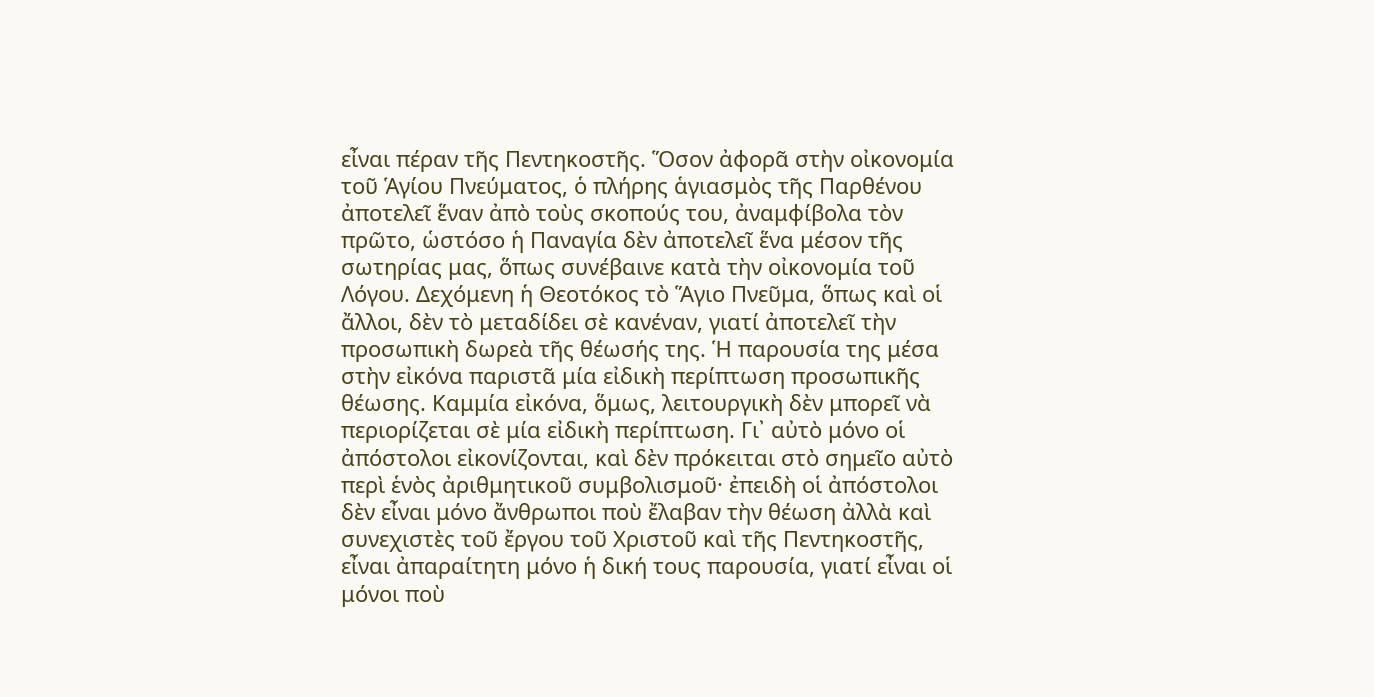εἶναι πέραν τῆς Πεντηκοστῆς. Ὅσον ἀφορᾶ στὴν οἰκονομία τοῦ Ἁγίου Πνεύματος, ὁ πλήρης ἁγιασμὸς τῆς Παρθένου ἀποτελεῖ ἕναν ἀπὸ τοὺς σκοπούς του, ἀναμφίβολα τὸν πρῶτο, ὡστόσο ἡ Παναγία δὲν ἀποτελεῖ ἕνα μέσον τῆς σωτηρίας μας, ὅπως συνέβαινε κατὰ τὴν οἰκονομία τοῦ Λόγου. Δεχόμενη ἡ Θεοτόκος τὸ Ἅγιο Πνεῦμα, ὅπως καὶ οἱ ἄλλοι, δὲν τὸ μεταδίδει σὲ κανέναν, γιατί ἀποτελεῖ τὴν προσωπικὴ δωρεὰ τῆς θέωσής της. Ἡ παρουσία της μέσα στὴν εἰκόνα παριστᾶ μία εἰδικὴ περίπτωση προσωπικῆς θέωσης. Καμμία εἰκόνα, ὅμως, λειτουργικὴ δὲν μπορεῖ νὰ περιορίζεται σὲ μία εἰδικὴ περίπτωση. Γι᾿ αὐτὸ μόνο οἱ ἀπόστολοι εἰκονίζονται, καὶ δὲν πρόκειται στὸ σημεῖο αὐτὸ περὶ ἑνὸς ἀριθμητικοῦ συμβολισμοῦ· ἐπειδὴ οἱ ἀπόστολοι δὲν εἶναι μόνο ἄνθρωποι ποὺ ἔλαβαν τὴν θέωση ἀλλὰ καὶ συνεχιστὲς τοῦ ἔργου τοῦ Χριστοῦ καὶ τῆς Πεντηκοστῆς, εἶναι ἀπαραίτητη μόνο ἡ δική τους παρουσία, γιατί εἶναι οἱ μόνοι ποὺ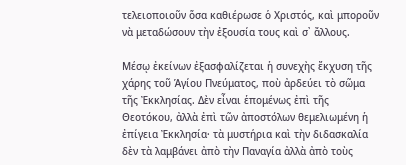τελειοποιοῦν ὅσα καθιέρωσε ὁ Χριστός, καὶ μποροῦν νὰ μεταδώσουν τὴν ἐξουσία τους καὶ σ᾿ ἄλλους.

Μέσῳ ἐκείνων ἐξασφαλίζεται ἡ συνεχὴς ἔκχυση τῆς χάρης τοῦ Ἁγίου Πνεύματος, ποὺ ἀρδεύει τὸ σῶμα τῆς Ἐκκλησίας. Δὲν εἶναι ἑπομένως ἐπὶ τῆς Θεοτόκου, ἀλλὰ ἐπὶ τῶν ἀποστόλων θεμελιωμένη ἡ ἐπίγεια Ἐκκλησία· τὰ μυστήρια καὶ τὴν διδασκαλία δὲν τὰ λαμβάνει ἀπὸ τὴν Παναγία ἀλλὰ ἀπὸ τοὺς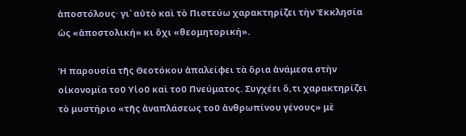ἀποστόλους· γι᾿ αὐτὸ καὶ τὸ Πιστεύω χαρακτηρίζει τὴν Ἐκκλησία ὡς «ἀποστολική» κι ὄχι «θεομητορική».

Ἡ παρουσία τῆς Θεοτόκου ἀπαλείφει τὰ ὅρια ἀνάμεσα στὴν οἰκονομία τοῦ Υἱοῦ καὶ τοῦ Πνεύματος. Συγχέει ὅ,τι χαρακτηρίζει τὸ μυστήριο «τῆς ἀναπλάσεως τοῦ ἀνθρωπίνου γένους» μὲ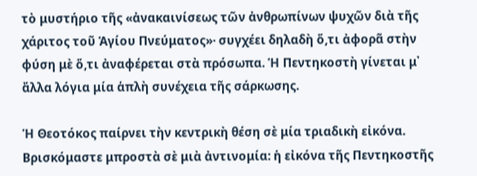τὸ μυστήριο τῆς «ἀνακαινίσεως τῶν ἀνθρωπίνων ψυχῶν διὰ τῆς χάριτος τοῦ Ἁγίου Πνεύματος»· συγχέει δηλαδὴ ὅ,τι ἀφορᾶ στὴν φύση μὲ ὅ,τι ἀναφέρεται στὰ πρόσωπα. Ἡ Πεντηκοστὴ γίνεται μ᾿ ἄλλα λόγια μία ἁπλὴ συνέχεια τῆς σάρκωσης.

Ἡ Θεοτόκος παίρνει τὴν κεντρικὴ θέση σὲ μία τριαδικὴ εἰκόνα. Βρισκόμαστε μπροστὰ σὲ μιὰ ἀντινομία: ἡ εἰκόνα τῆς Πεντηκοστῆς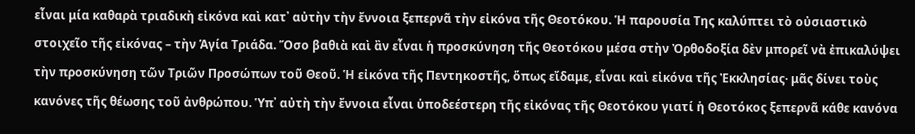εἶναι μία καθαρὰ τριαδικὴ εἰκόνα καὶ κατ᾿ αὐτὴν τὴν ἔννοια ξεπερνᾶ τὴν εἰκόνα τῆς Θεοτόκου. Ἡ παρουσία Της καλύπτει τὸ οὐσιαστικὸ στοιχεῖο τῆς εἰκόνας – τὴν Ἁγία Τριάδα. Ὅσο βαθιὰ καὶ ἂν εἶναι ἡ προσκύνηση τῆς Θεοτόκου μέσα στὴν Ὀρθοδοξία δὲν μπορεῖ νὰ ἐπικαλύψει τὴν προσκύνηση τῶν Τριῶν Προσώπων τοῦ Θεοῦ. Ἡ εἰκόνα τῆς Πεντηκοστῆς, ὅπως εἴδαμε, εἶναι καὶ εἰκόνα τῆς Ἐκκλησίας· μᾶς δίνει τοὺς κανόνες τῆς θέωσης τοῦ ἀνθρώπου. Ὑπ᾿ αὐτὴ τὴν ἔννοια εἶναι ὑποδεέστερη τῆς εἰκόνας τῆς Θεοτόκου γιατί ἡ Θεοτόκος ξεπερνᾶ κάθε κανόνα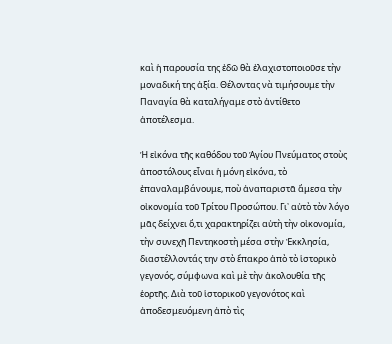καὶ ἡ παρουσία της ἐδῶ θὰ ἐλαχιστοποιοῦσε τὴν μοναδική της ἀξία. Θέλοντας νὰ τιμήσουμε τὴν Παναγία θὰ καταλήγαμε στὸ ἀντίθετο ἀποτέλεσμα.

Ἡ εἰκόνα τῆς καθόδου τοῦ Ἁγίου Πνεύματος στοὺς ἀποστόλους εἶναι ἡ μόνη εἰκόνα, τὸ ἐπαναλαμβάνουμε, ποὺ ἀναπαριστᾶ ἄμεσα τὴν οἰκονομία τοῦ Τρίτου Προσώπου. Γι᾿ αὐτὸ τὸν λόγο μᾶς δείχνει ὅ,τι χαρακτηρίζει αὐτὴ τὴν οἰκονομία, τὴν συνεχῆ Πεντηκοστὴ μέσα στὴν Ἐκκλησία, διαστέλλοντάς την στὸ ἔπακρο ἀπὸ τὸ ἱστορικὸ γεγονός, σύμφωνα καὶ μὲ τὴν ἀκολουθία τῆς ἑορτῆς. Διὰ τοῦ ἱστορικοῦ γεγονότος καὶ ἀποδεσμευόμενη ἀπὸ τὶς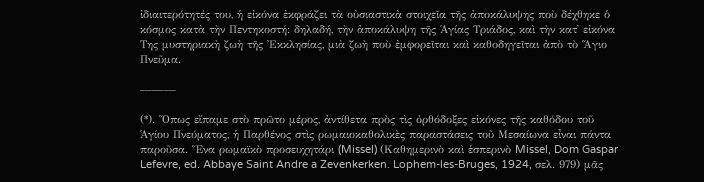ἰδιαιτερότητές του, ἡ εἰκόνα ἐκφράζει τὰ οὐσιαστικὰ στοιχεῖα τῆς ἀποκάλυψης ποὺ δέχθηκε ὁ κόσμος κατὰ τὴν Πεντηκοστή: δηλαδή, τὴν ἀποκάλυψη τῆς Ἁγίας Τριάδος, καὶ τὴν κατ᾿ εἰκόνα Της μυστηριακὴ ζωὴ τῆς Ἐκκλησίας, μιὰ ζωὴ ποὺ ἐμφορεῖται καὶ καθοδηγεῖται ἀπὸ τὸ Ἅγιο Πνεῦμα.

———

(*). Ὅπως εἴπαμε στὸ πρῶτο μέρος, ἀντίθετα πρὸς τὶς ὀρθόδοξες εἰκόνες τῆς καθόδου τοῦ Ἁγίου Πνεύματος, ἡ Παρθένος στὶς ρωμαιοκαθολικὲς παραστάσεις τοῦ Μεσαίωνα εἶναι πάντα παροῦσα. Ἕνα ρωμαϊκὸ προσευχητάρι (Missel) (Καθημερινὸ καὶ ἑσπερινὸ Missel, Dom Gaspar Lefevre, ed. Abbaye Saint Andre a Zevenkerken. Lophem-les-Bruges, 1924, σελ. 979) μᾶς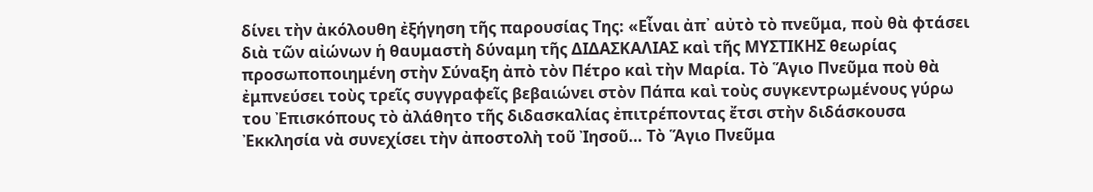δίνει τὴν ἀκόλουθη ἐξήγηση τῆς παρουσίας Της: «Εἶναι ἀπ᾿ αὐτὸ τὸ πνεῦμα, ποὺ θὰ φτάσει διὰ τῶν αἰώνων ἡ θαυμαστὴ δύναμη τῆς ΔΙΔΑΣΚΑΛΙΑΣ καὶ τῆς ΜΥΣΤΙΚΗΣ θεωρίας προσωποποιημένη στὴν Σύναξη ἀπὸ τὸν Πέτρο καὶ τὴν Μαρία. Τὸ Ἅγιο Πνεῦμα ποὺ θὰ ἐμπνεύσει τοὺς τρεῖς συγγραφεῖς βεβαιώνει στὸν Πάπα καὶ τοὺς συγκεντρωμένους γύρω του Ἐπισκόπους τὸ ἀλάθητο τῆς διδασκαλίας ἐπιτρέποντας ἔτσι στὴν διδάσκουσα Ἐκκλησία νὰ συνεχίσει τὴν ἀποστολὴ τοῦ Ἰησοῦ… Τὸ Ἅγιο Πνεῦμα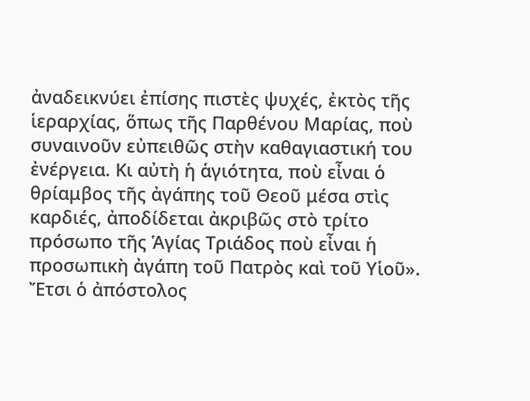ἀναδεικνύει ἐπίσης πιστὲς ψυχές, ἐκτὸς τῆς ἱεραρχίας, ὅπως τῆς Παρθένου Μαρίας, ποὺ συναινοῦν εὐπειθῶς στὴν καθαγιαστική του ἐνέργεια. Κι αὐτὴ ἡ ἁγιότητα, ποὺ εἶναι ὁ θρίαμβος τῆς ἀγάπης τοῦ Θεοῦ μέσα στὶς καρδιές, ἀποδίδεται ἀκριβῶς στὸ τρίτο πρόσωπο τῆς Ἁγίας Τριάδος ποὺ εἶναι ἡ προσωπικὴ ἀγάπη τοῦ Πατρὸς καὶ τοῦ Υἱοῦ». Ἔτσι ὁ ἀπόστολος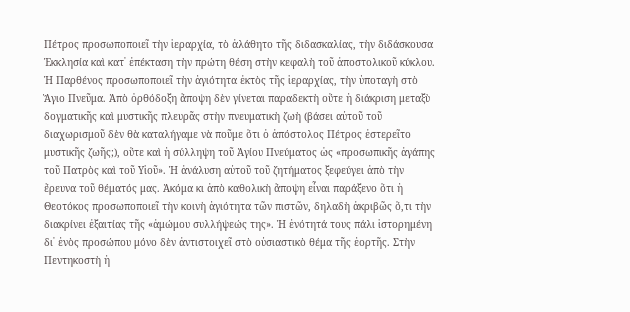Πέτρος προσωποποιεῖ τὴν ἱεραρχία, τὸ ἀλάθητο τῆς διδασκαλίας, τὴν διδάσκουσα Ἐκκλησία καὶ κατ᾿ ἐπέκταση τὴν πρώτη θέση στὴν κεφαλὴ τοῦ ἀποστολικοῦ κύκλου. Ἡ Παρθένος προσωποποιεῖ τὴν ἁγιότητα ἐκτὸς τῆς ἱεραρχίας, τὴν ὑποταγὴ στὸ Ἅγιο Πνεῦμα. Ἀπὸ ὀρθόδοξη ἄποψη δὲν γίνεται παραδεκτὴ οὔτε ἡ διάκριση μεταξὺ δογματικῆς καὶ μυστικῆς πλευρᾶς στὴν πνευματικὴ ζωὴ (βάσει αὐτοῦ τοῦ διαχωρισμοῦ δὲν θὰ καταλήγαμε νὰ ποῦμε ὅτι ὁ ἀπόστολος Πέτρος ἐστερεῖτο μυστικῆς ζωῆς;), οὔτε καὶ ἡ σύλληψη τοῦ Ἁγίου Πνεύματος ὡς «προσωπικῆς ἀγάπης τοῦ Πατρὸς καὶ τοῦ Υἱοῦ». Ἡ ἀνάλυση αὐτοῦ τοῦ ζητήματος ξεφεύγει ἀπὸ τὴν ἔρευνα τοῦ θέματός μας. Ἀκόμα κι ἀπὸ καθολικὴ ἄποψη εἶναι παράξενο ὅτι ἡ Θεοτόκος προσωποποιεῖ τὴν κοινὴ ἁγιότητα τῶν πιστῶν, δηλαδὴ ἀκριβῶς ὅ,τι τὴν διακρίνει ἐξαιτίας τῆς «ἀμώμου συλλήψεώς της». Ἡ ἑνότητά τους πάλι ἱστορημένη δι᾿ ἑνὸς προσώπου μόνο δὲν ἀντιστοιχεῖ στὸ οὐσιαστικὸ θέμα τῆς ἑορτῆς. Στὴν Πεντηκοστὴ ἡ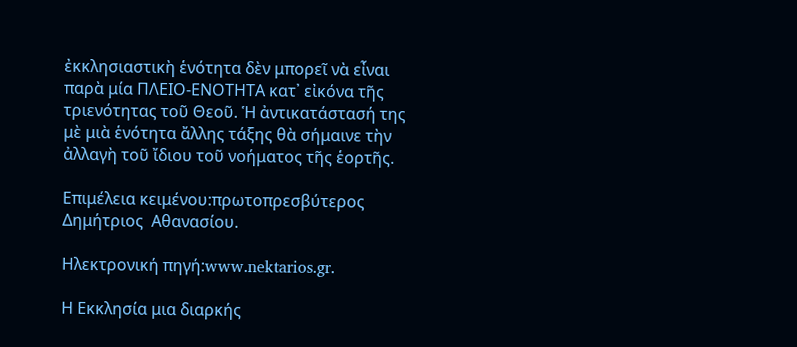ἐκκλησιαστικὴ ἑνότητα δὲν μπορεῖ νὰ εἶναι παρὰ μία ΠΛΕΙΟ-ΕΝΟΤΗΤΑ κατ᾿ εἰκόνα τῆς τριενότητας τοῦ Θεοῦ. Ἡ ἀντικατάστασή της μὲ μιὰ ἑνότητα ἄλλης τάξης θὰ σήμαινε τὴν ἀλλαγὴ τοῦ ἴδιου τοῦ νοήματος τῆς ἑορτῆς.

Επιμέλεια κειμένου:πρωτοπρεσβύτερος Δημήτριος  Αθανασίου.

Ηλεκτρονική πηγή:www.nektarios.gr.

Η Εκκλησία μια διαρκής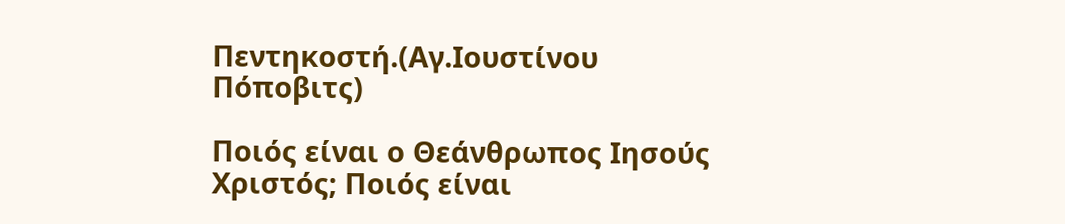Πεντηκοστή.(Αγ.Ιουστίνου Πόποβιτς)

Ποιός είναι ο Θεάνθρωπος Ιησούς Χριστός; Ποιός είναι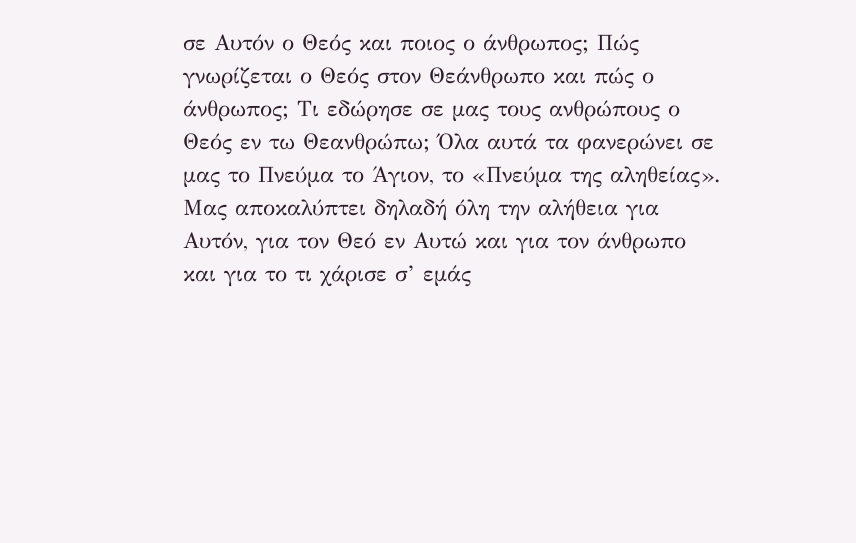σε Αυτόν ο Θεός και ποιος ο άνθρωπος; Πώς γνωρίζεται ο Θεός στον Θεάνθρωπο και πώς ο άνθρωπος; Τι εδώρησε σε μας τους ανθρώπους ο Θεός εν τω Θεανθρώπω; Όλα αυτά τα φανερώνει σε μας το Πνεύμα το Άγιον, το «Πνεύμα της αληθείας». Μας αποκαλύπτει δηλαδή όλη την αλήθεια για Αυτόν, για τον Θεό εν Αυτώ και για τον άνθρωπο και για το τι χάρισε σ’ εμάς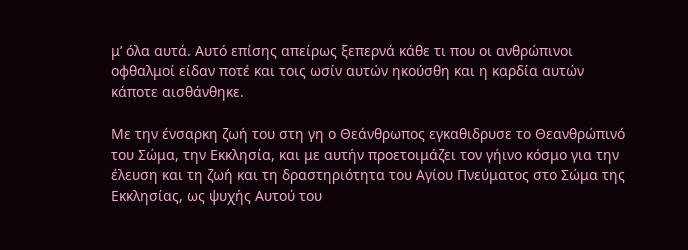μ’ όλα αυτά. Αυτό επίσης απείρως ξεπερνά κάθε τι που οι ανθρώπινοι οφθαλμοί είδαν ποτέ και τοις ωσίν αυτών ηκούσθη και η καρδία αυτών κάποτε αισθάνθηκε.

Με την ένσαρκη ζωή του στη γη ο Θεάνθρωπος εγκαθιδρυσε το Θεανθρώπινό του Σώμα, την Εκκλησία, και με αυτήν προετοιμάζει τον γήινο κόσμο για την έλευση και τη ζωή και τη δραστηριότητα του Αγίου Πνεύματος στο Σώμα της Εκκλησίας, ως ψυχής Αυτού του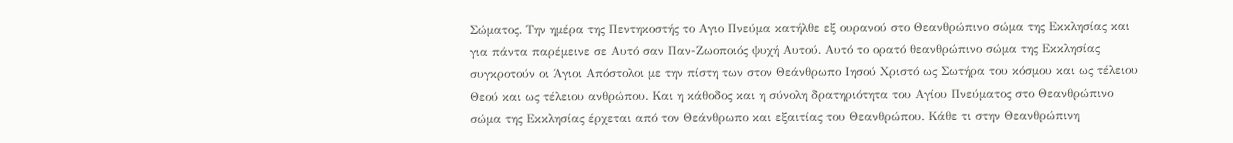Σώματος. Την ημέρα της Πεντηκοστής το Αγιο Πνεύμα κατήλθε εξ ουρανού στο Θεανθρώπινο σώμα της Εκκλησίας και για πάντα παρέμεινε σε Αυτό σαν Παν-Ζωοποιός ψυχή Αυτού. Αυτό το ορατό θεανθρώπινο σώμα της Εκκλησίας συγκροτούν οι Άγιοι Απόστολοι με την πίστη των στον Θεάνθρωπο Ιησού Χριστό ως Σωτήρα του κόσμου και ως τέλειου Θεού και ως τέλειου ανθρώπου. Και η κάθοδος και η σύνολη δρατηριότητα του Αγίου Πνεύματος στο Θεανθρώπινο σώμα της Εκκλησίας έρχεται από τον Θεάνθρωπο και εξαιτίας του Θεανθρώπου. Κάθε τι στην Θεανθρώπινη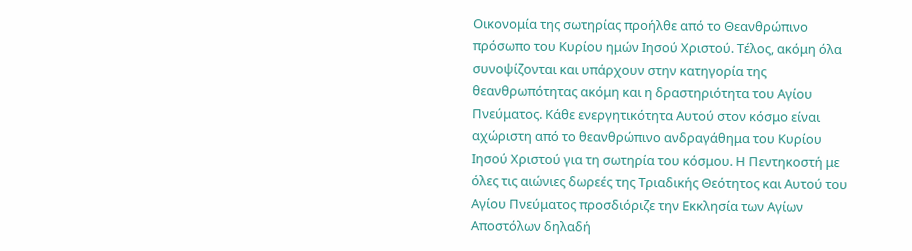Οικονομία της σωτηρίας προήλθε από το Θεανθρώπινο πρόσωπο του Κυρίου ημών Ιησού Χριστού. Τέλος, ακόμη όλα συνοψίζονται και υπάρχουν στην κατηγορία της θεανθρωπότητας ακόμη και η δραστηριότητα του Αγίου Πνεύματος. Κάθε ενεργητικότητα Αυτού στον κόσμο είναι αχώριστη από το θεανθρώπινο ανδραγάθημα του Κυρίου Ιησού Χριστού για τη σωτηρία του κόσμου. Η Πεντηκοστή με όλες τις αιώνιες δωρεές της Τριαδικής Θεότητος και Αυτού του Αγίου Πνεύματος προσδιόριζε την Εκκλησία των Αγίων Αποστόλων δηλαδή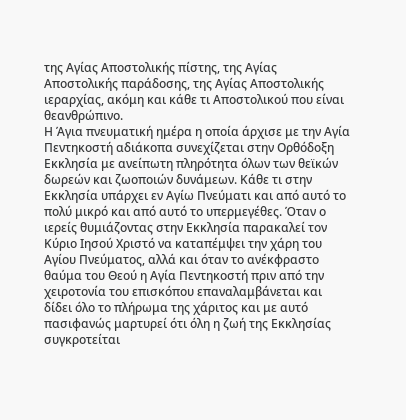της Αγίας Αποστολικής πίστης, της Αγίας Αποστολικής παράδοσης, της Αγίας Αποστολικής ιεραρχίας, ακόμη και κάθε τι Αποστολικού που είναι θεανθρώπινο.
Η Άγια πνευματική ημέρα η οποία άρχισε με την Αγία Πεντηκοστή αδιάκοπα συνεχίζεται στην Ορθόδοξη Εκκλησία με ανείπωτη πληρότητα όλων των θεϊκών δωρεών και ζωοποιών δυνάμεων. Κάθε τι στην Εκκλησία υπάρχει εν Αγίω Πνεύματι και από αυτό το πολύ μικρό και από αυτό το υπερμεγέθες. Όταν ο ιερείς θυμιάζοντας στην Εκκλησία παρακαλεί τον Κύριο Ιησού Χριστό να καταπέμψει την χάρη του Αγίου Πνεύματος, αλλά και όταν το ανέκφραστο θαύμα του Θεού η Αγία Πεντηκοστή πριν από την χειροτονία του επισκόπου επαναλαμβάνεται και δίδει όλο το πλήρωμα της χάριτος και με αυτό πασιφανώς μαρτυρεί ότι όλη η ζωή της Εκκλησίας συγκροτείται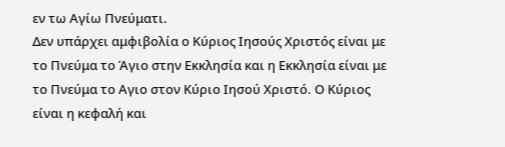εν τω Αγίω Πνεύματι.
Δεν υπάρχει αμφιβολία ο Κύριος Ιησούς Χριστός είναι με το Πνεύμα το Άγιο στην Εκκλησία και η Εκκλησία είναι με το Πνεύμα το Αγιο στον Κύριο Ιησού Χριστό. Ο Κύριος είναι η κεφαλή και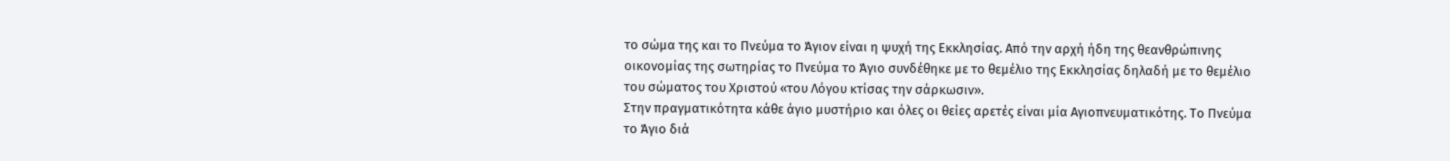το σώμα της και το Πνεύμα το Άγιον είναι η ψυχή της Εκκλησίας. Από την αρχή ήδη της θεανθρώπινης οικονομίας της σωτηρίας το Πνεύμα το Άγιο συνδέθηκε με το θεμέλιο της Εκκλησίας δηλαδή με το θεμέλιο του σώματος του Χριστού «του Λόγου κτίσας την σάρκωσιν».
Στην πραγματικότητα κάθε άγιο μυστήριο και όλες οι θείες αρετές είναι μία Αγιοπνευματικότης. Το Πνεύμα το Άγιο διά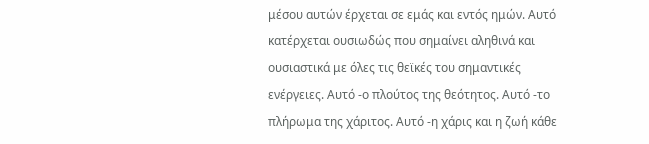μέσου αυτών έρχεται σε εμάς και εντός ημών. Αυτό κατέρχεται ουσιωδώς που σημαίνει αληθινά και ουσιαστικά με όλες τις θεϊκές του σημαντικές ενέργειες. Αυτό -ο πλούτος της θεότητος. Αυτό -το πλήρωμα της χάριτος. Αυτό -η χάρις και η ζωή κάθε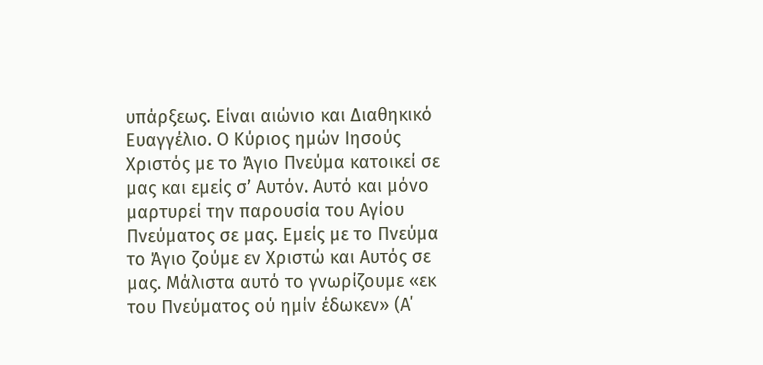υπάρξεως. Είναι αιώνιο και Διαθηκικό Ευαγγέλιο. Ο Κύριος ημών Ιησούς Χριστός με το Άγιο Πνεύμα κατοικεί σε μας και εμείς σ’ Αυτόν. Αυτό και μόνο μαρτυρεί την παρουσία του Αγίου Πνεύματος σε μας. Εμείς με το Πνεύμα το Άγιο ζούμε εν Χριστώ και Αυτός σε μας. Μάλιστα αυτό το γνωρίζουμε «εκ του Πνεύματος ού ημίν έδωκεν» (Α΄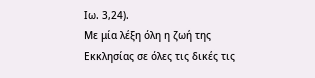Ιω. 3,24).
Με μία λέξη όλη η ζωή της Εκκλησίας σε όλες τις δικές τις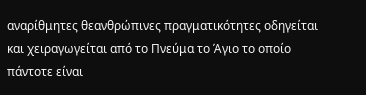αναρίθμητες θεανθρώπινες πραγματικότητες οδηγείται και χειραγωγείται από το Πνεύμα το Άγιο το οποίο πάντοτε είναι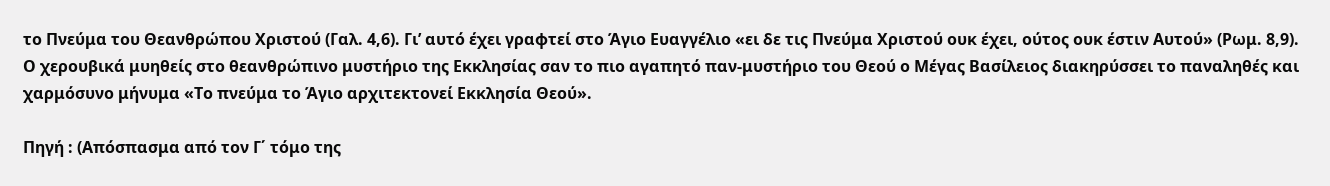το Πνεύμα του Θεανθρώπου Χριστού (Γαλ. 4,6). Γι’ αυτό έχει γραφτεί στο Άγιο Ευαγγέλιο «ει δε τις Πνεύμα Χριστού ουκ έχει, ούτος ουκ έστιν Αυτού» (Ρωμ. 8,9).
Ο χερουβικά μυηθείς στο θεανθρώπινο μυστήριο της Εκκλησίας σαν το πιο αγαπητό παν-μυστήριο του Θεού ο Μέγας Βασίλειος διακηρύσσει το παναληθές και χαρμόσυνο μήνυμα «Το πνεύμα το Άγιο αρχιτεκτονεί Εκκλησία Θεού».

Πηγή : (Απόσπασμα από τον Γ΄ τόμο της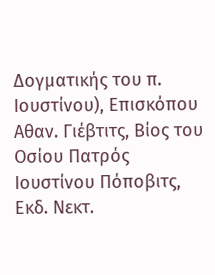Δογματικής του π. Ιουστίνου), Επισκόπου Αθαν. Γιέβτιτς, Βίος του Οσίου Πατρός Ιουστίνου Πόποβιτς, Εκδ. Νεκτ.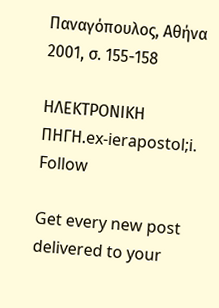Παναγόπουλος, Αθήνα 2001, σ. 155-158

ΗΛΕΚΤΡΟΝΙΚΗ ΠΗΓΗ.ex-ierapostol;i.
Follow

Get every new post delivered to your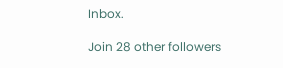Inbox.

Join 28 other followers